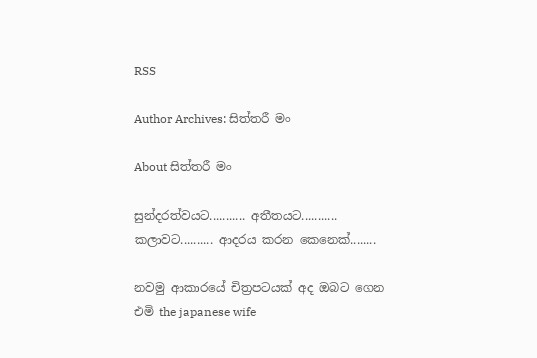RSS

Author Archives: සිත්තරී මං

About සිත්තරී මං

සුන්දරත්වයට........... අතීතයට........... කලාවට.......... ආදරය කරන කෙනෙක්........

නවමු ආකාරයේ චිත්‍රපටයක් අද ඔබට ‍ගෙන එමි the japanese wife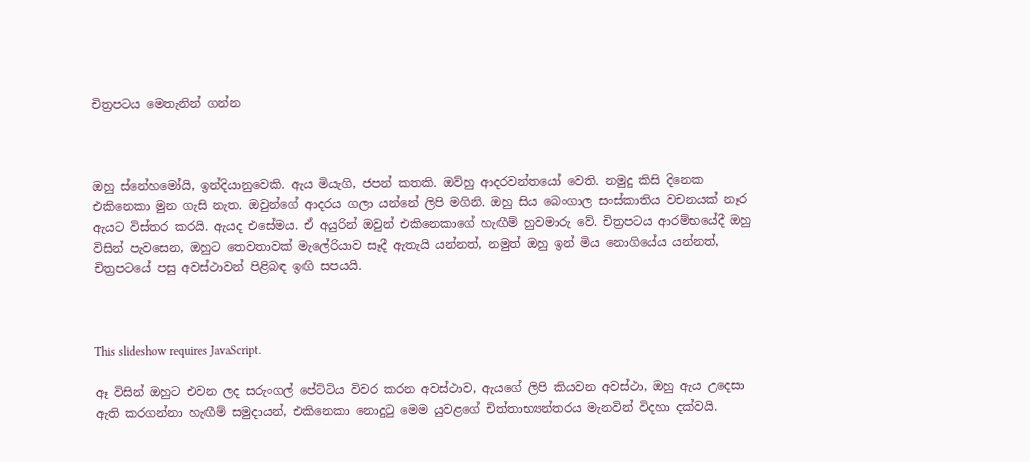චිත්‍රපටය ‍මෙතැනින් ගන්න



ඔහු ස්‍‍නේහ‍මෝයි, ඉන්දියානු‍වෙකි. ඇය මියැගි, ජපන් කතකි. ඔව්හු ආදරවන්ත‍යෝ ‍වෙති. නමුදු කිසි දිනෙක එකි‍නෙකා මුන ගැසි නැත. ඔවුන්ගේ ආදරය ගලා යන්නේ ලිපි මගිනි. ඔහු සිය ‍බෙංගාල සංස්කාතිය වචනයක් නෑර ඇයට විස්තර කරයි. ඇයද එසේමය. ඒ අයුරින් ඔවුන් එකිනෙකාගේ හැඟීම් හුවමාරු වේ. චිත්‍රපටය ආරම්භ‍යේදී ඔහු විසින් පැව‍සෙන, ඔහුට ‍තෙවතාවක් මැලේරියාව සෑදී ඇතැයි යන්නත්, නමුත් ඔහු ඉන් මිය නොගි‍යේය යන්නත්, චිත්‍රපටයේ පසු අවස්ථාවන් පිළිබඳ ඉඟි සපයයි.



This slideshow requires JavaScript.

ඈ විසින් ඔහුට එවන ලද සරුංගල් පේට්ටිය විවර කරන අවස්ථාව, ඇය‍ගේ ලිපි කියවන අවස්ථා, ඔහු ඇය උදෙසා ඇති කරගන්නා හැඟීම් සමුදායන්, එකිනෙකා නොදුටු මෙම යුවළගේ චිත්තාභ්‍යන්තරය මැනවින් විදහා දක්වයි.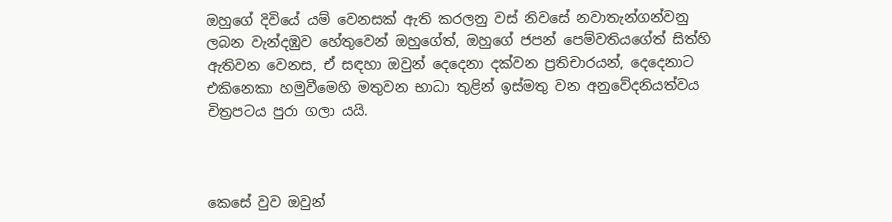ඔහු‍ගේ දිවියේ යම් වෙනසක් ඇති කරලනු වස් නිව‍සේ නවාතැන්ගන්වනු ලබන වැන්දඹුව හේතු‍වෙන් ඔහු‍ගේත්, ඔහු‍ගේ ජපන් ‍පෙම්වතිය‍ගේත් සිත්හි ඇතිවන ‍වෙනස, ඒ සඳහා ඔවුන් ‍දෙ‍දෙනා දක්වන ප්‍රතිචාරයන්, දෙදෙනාට එකි‍නෙකා හමුවී‍මෙහි මතුවන භාධා තුළින් ඉස්මතු වන අනු‍වේදනියත්වය චිත්‍රපටය පුරා ගලා යයි.



කෙසේ වුව ඔවුන්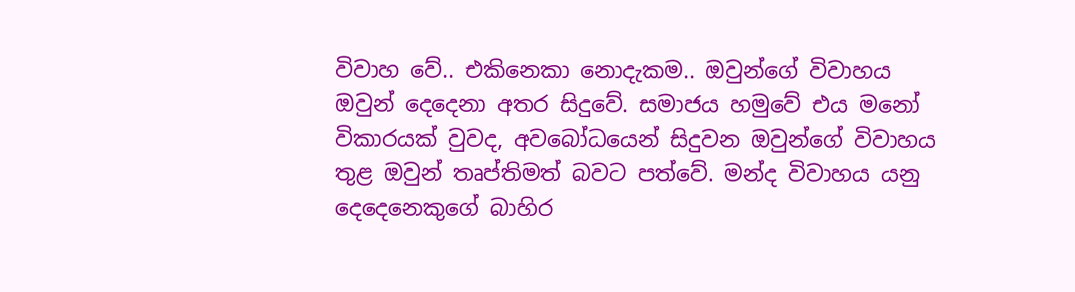විවාහ ‍වේ.. එකි‍නෙකා ‍නොදැකම.. ඔවුන්‍ගේ විවාහය ඔවුන් දෙදෙනා අතර සිදු‍වේ. සමාජය හමු‍වේ එය ම‍නෝ විකාරයක් වුවද, අව‍බෝධයෙන් සිදුවන ඔවුන්ගේ විවාහය තුළ ඔවුන් තෘප්තිමත් බවට පත්වේ. මන්ද විවාහය යනු දෙදෙනෙකුගේ බාහිර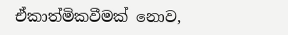ඒකාත්මිකවීමක් ‍නොව,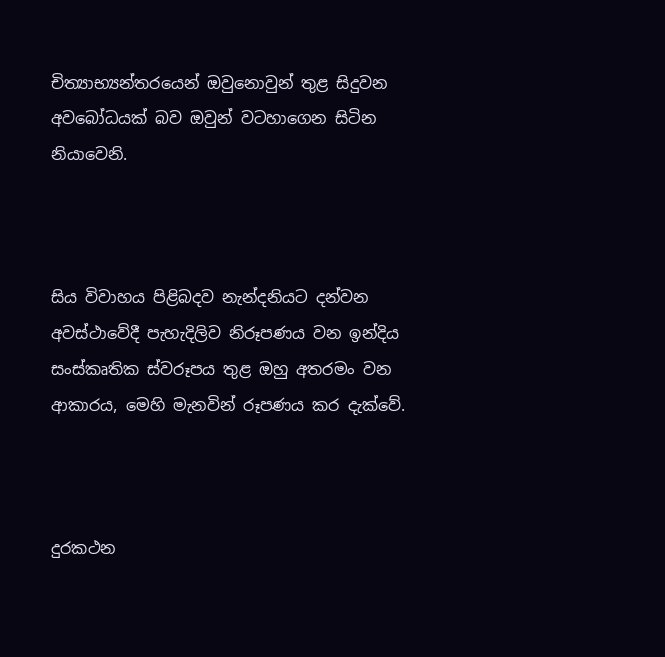චිත්‍යාභ්‍යන්තර‍යෙන් ඔවුනොවුන් තුළ සිදුවන අවබෝධයක් බව ඔවුන් වටහාගෙන සිටින නියාවෙනි.



සිය විවාහය පිළිබදව නැන්දනියට දන්වන අවස්ථා‍වේදී පැහැදිලිව නිරූපණය වන ඉන්දිය සංස්කෘතික ස්වරූපය තුළ ඔහු අතරමං වන ආකාරය, මෙහි මැනවින් රූපණය කර දැක්වේ.



දුරකථන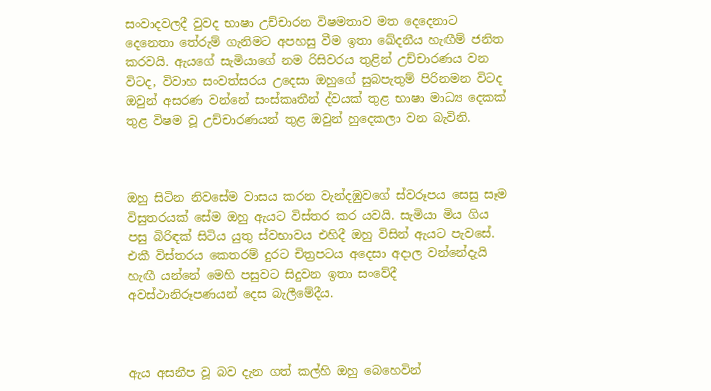සංවාදවලදී වුවද භාෂා උච්චාරන විෂමතාව මත ‍දෙදෙනාට දෙනෙතා ‍තේරුම් ගැනිමට අපහසු වීම ඉතා ‍ඛේදනීය හැඟීම් ජනිත කරවයි. ඇය‍ගේ සැමියා‍ගේ නම රිසිවරය තුළින් උච්චාරණය වන විටද, විවාහ සංවත්සරය උදෙසා ඔහු‍ගේ සුබපැතුම් පිරිනමන විටද ඔවුන් අසරණ වන්‍‍නේ සංස්කෘතීන් ද්වයක් තුළ භාෂා මාධ්‍ය දෙකක් තුළ විෂම වූ උච්චාරණයන් තුළ ඔවුන් හුදෙකලා වන බැවිනි.



ඔහු සිටින නිවසේම වාසය කරන වැන්දඹුවගේ ස්වරූපය ‍සෙසු සෑම විසුතරයක් ‍සේම ඔහු ඇයට විස්තර කර යවයි. සැමියා මිය ගිය පසු බිරිඳක් සිටිය යුතු ස්වභාවය එහිදී ඔහු විසින් ඇයට පැව‍සේ. එකී විස්තරය ‍කෙතරම් දුරට චිත්‍රපටය අ‍දෙසා අදාල වන්නේදැයි හැඟී යන්‍නේ ‍මෙහි පසුවට සිදුවන ඉතා සංවේදී අවස්ථානිරූපණයන් ‍දෙස බැලී‍මේදීය.



ඇය අසනීප වූ බව දැන ගත් කල්හි ඔහු බෙ‍හෙවින්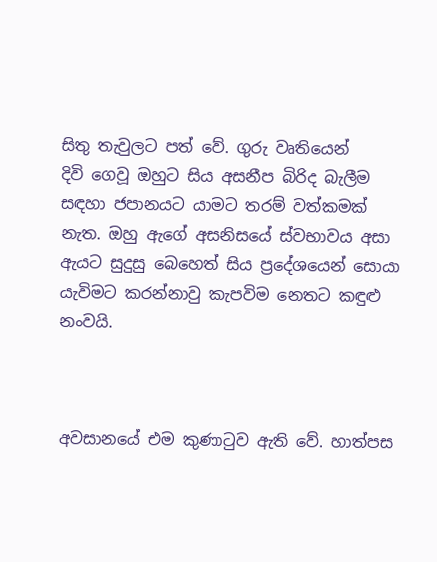සිතු තැවුලට පත් ‍වේ. ගුරු වෘති‍යෙන් දිවි ‍ගෙවූ ඔහුට සිය අසනීප බිරිද බැලීම සඳහා ජපානයට යාමට තරම් වත්කමක් නැත. ඔහු ඇ‍ගේ අසනිස‍යේ ස්වභාවය අසා ඇයට සුදුසු ‍බෙහෙත් සිය ප්‍රදේශ‍යෙන් සොයා යැවිමට කරන්නාවු කැපවිම නෙතට කඳුළු නංවයි.



අවසාන‍යේ එම කුණාටුව ඇති වේ. හාත්පස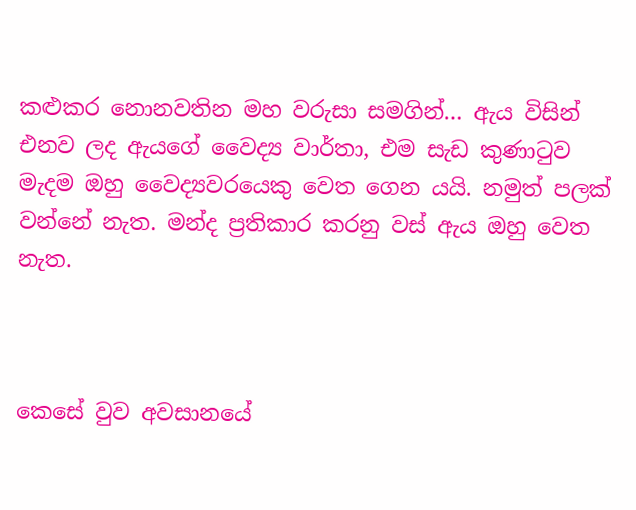කළුකර ‍නොනවතින මහ වරුසා සමගින්… ඇය විසින් එනව ලද ඇයගේ වෛද්‍ය වාර්තා, එම සැඩ කුණාටුව මැදම ඔහු ‍වෛද්‍යවරයෙකු ‍වෙත ගෙන යයි. නමුත් පලක් වන්‍නේ නැත. මන්ද ප්‍රතිකාර කරනු වස් ඇය ඔහු ‍වෙත නැත.



කෙ‍සේ වුව අවසාන‍යේ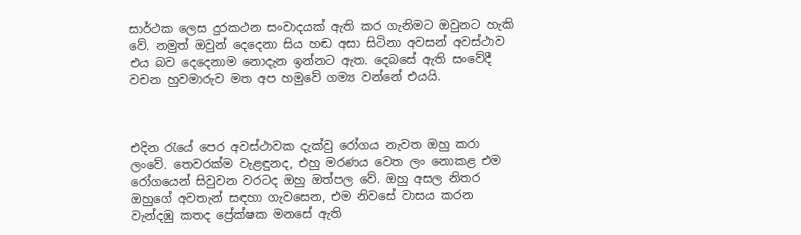සාර්ථක ලෙස දුරකථන සංවාදයක් ඇති කර ගැනිමට ඔවුනට හැකි වේ. නමුත් ඔවුන් ‍දෙ‍දෙනා සිය හඬ අසා සිටිනා අවසන් අවස්ථාව එය බව දෙදෙනාම ‍නොදැන ඉන්නට ඇත. දෙබ‍සේ ඇති සං‍වේදී වචන හුවමාරුව මත අප හමු‍වේ ගම්‍ය වන්නේ එයයි.



එදින රැයේ පෙර අවස්ථාවක දැක්වු ‍රෝගය නැවත ඔහු කරා ලං‍වේ. තෙවරක්ම වැළඳුනද, එහු මරණය ‍වෙත ලං නොකළ එම රෝගයෙන් සිවුවන වරටද ඔහු ඔත්පල ‍වේ. ඔහු අසල නිතර ඔහු‍ගේ අවතැන් සඳහා ගැවසෙන, එම නිවසේ වාසය කරන වැන්දඹු කතද ප්‍රේක්ෂක මන‍සේ ඇති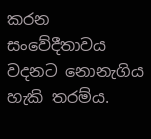කරන සංවේදීතාවය වදනට ‍නොනැගිය හැකි තරම්ය.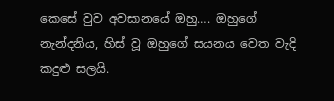කෙ‍සේ වුව අවසාන‍යේ ඔහු…. ඔහුගේ නැන්දනිය, හිස් වූ ඔහු‍ගේ සයනය වෙත වැදි කදුළු සලයි.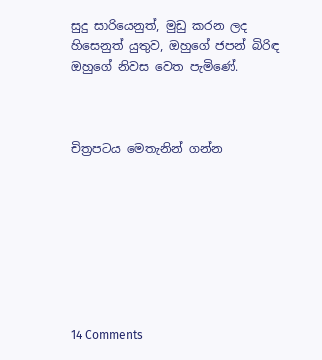සුදු සාරි‍යෙනුත්, මුඩු කරන ලද හිසෙනුත් යුතුව, ඔහුගේ ජපන් බිරිඳ ඔහු‍ගේ නිවස වෙත පැමිණේ.



චිත්‍රපටය ‍මෙතැනින් ගන්න








14 Comments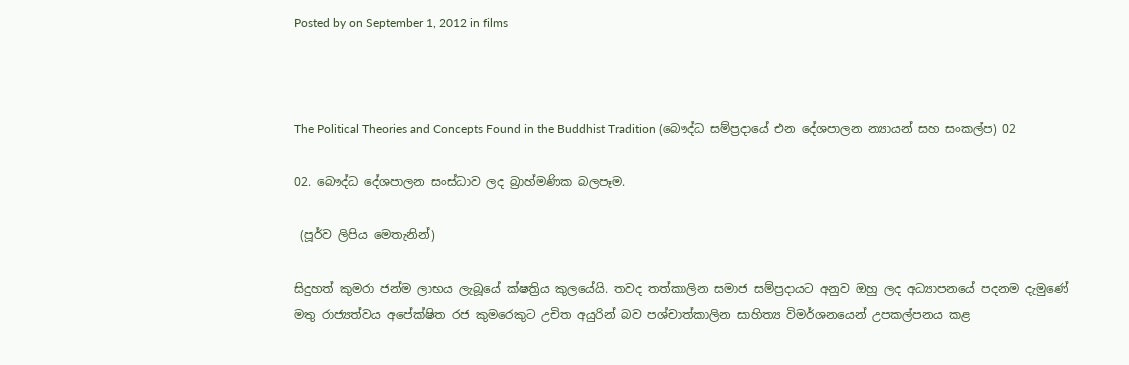Posted by on September 1, 2012 in films



The Political Theories and Concepts Found in the Buddhist Tradition (බෞද්ධ සම්ප්‍රදායේ එන දේශපාලන න්‍යායන් සහ සංකල්ප) 02

02. බෞද්ධ දේශපාලන සංස්ධාව ලද බ්‍රාහ්මණික බලපෑම.

 (පූර්ව ලිපිය මෙතැනින්)

සිදුහත් කුමරා ජන්ම ලාභය ලැබූයේ ක්ෂත්‍රිය කුලයේයි. තවද තත්කාලින සමාජ සම්ප්‍රදායට අනුව ඔහු ලද අධ්‍යාපනයේ පදනම දැමුණේ මතු රාජ්‍යත්වය අපේක්ෂිත රජ කුමරෙකුට උචිත අයුරින් බව පශ්චාත්කාලින සාහිත්‍ය විමර්ශනයෙන් උපකල්පනය කළ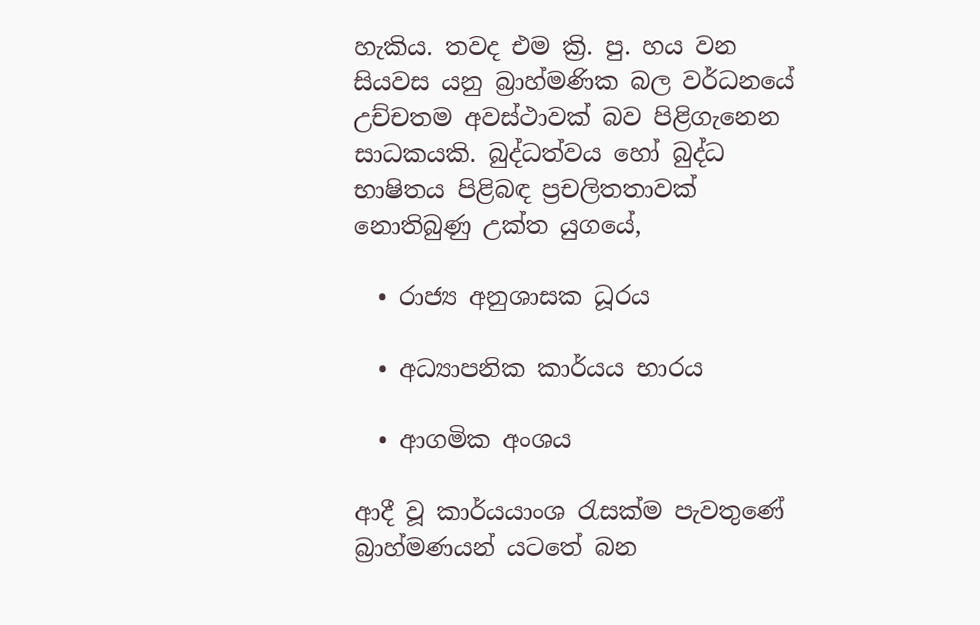හැකිය. තවද එම ක්‍රි. පු. හය වන සියවස යනු බ්‍රාහ්මණික බල වර්ධනයේ උච්චතම අවස්ථාවක් බව පිළිගැනෙන සාධකයකි. බුද්ධත්වය හෝ බුද්ධ භාෂිතය පිළිබඳ ප්‍රචලිතතාවක් නොතිබුණු උක්ත යුගයේ,

  • රාජ්‍ය අනුශාසක ධූරය

  • අධ්‍යාපනික කාර්යය භාරය

  • ආගමික අංශය

ආදී වූ කාර්යයාංශ රැසක්ම පැවතුණේ බ්‍රාහ්මණයන් යටතේ බන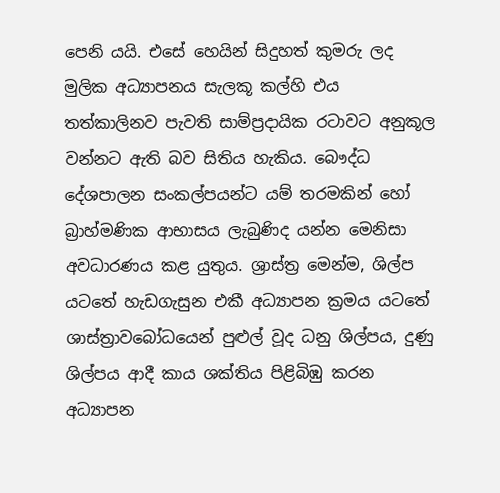පෙනි යයි. එසේ හෙයින් සිදුහත් කුමරු ලද මුලික අධ්‍යාපනය සැලකූ කල්හි එය තත්කාලිනව පැවති සාම්ප්‍රදායික රටාවට අනුකූල වන්නට ඇති බව සිතිය හැකිය. බෞද්ධ දේශපාලන සංකල්පයන්ට යම් තරමකින් හෝ බ්‍රාහ්මණික ආභාසය ලැබුණිද යන්න මෙනිසා අවධාරණය කළ යුතුය. ශ්‍රාස්ත්‍ර මෙන්ම, ශිල්ප යටතේ හැඩගැසුන එකී අධ්‍යාපන ක්‍රමය යටතේ ශාස්ත්‍රාවබෝධයෙන් පුළුල් වූද ධනු ශිල්පය, දුණු ශිල්පය ආදී කාය ශක්තිය පිළිබිඹු කරන අධ්‍යාපන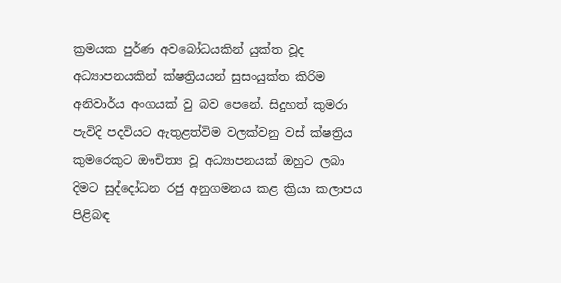ක්‍රමයක පුර්ණ අවබෝධයකින් යුක්ත වූද අධ්‍යාපනයකින් ක්ෂත්‍රියයන් සුසංයුක්ත කිරිම අනිවාර්ය අංගයක් වු බව පෙනේ. සිදුහත් කුමරා පැවිදි පදවියට ඇතුළත්විම වලක්වනු වස් ක්ෂත්‍රිය කුමරෙකුට ඖචිත්‍ය වූ අධ්‍යාපනයක් ඔහුට ලබා දිමට සුද්දෝධන රජු අනුගමනය කළ ක්‍රියා කලාපය පිළිබඳ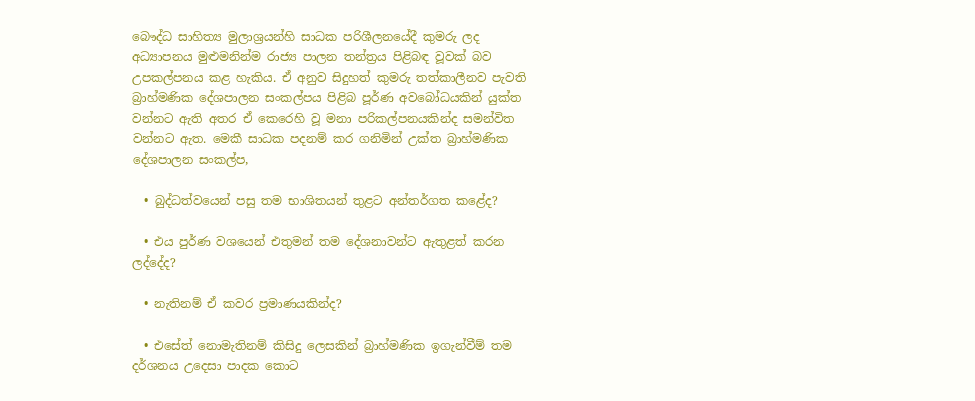බෞද්ධ සාහිත්‍ය මුලාශ්‍රයන්හි සාධක පරිශීලනයේදී කුමරු ලද අධ්‍යාපනය මුළුමනින්ම රාජ්‍ය පාලන තන්ත්‍රය පිළිබඳ වූවක් බව උපකල්පනය කළ හැකිය. ඒ අනුව සිදුහත් කුමරු තත්කාලීනව පැවති බ්‍රාහ්මණික දේශපාලන සංකල්පය පිළිබ පූර්ණ අවබෝධයකින් යුක්ත වන්නට ඇති අතර ඒ කෙරෙහි වූ මනා පරිකල්පනයකින්ද සමන්විත වන්නට ඇත. මෙකී සාධක පදනම් කර ගනිමින් උක්ත බ්‍රාහ්මණික දේශපාලන සංකල්ප,

  • බුද්ධත්වයෙන් පසු තම භාශිතයන් තුළට අන්තර්ගත කළේද?

  • එය පුර්ණ වශයෙන් එතුමන් තම දේශනාවන්ට ඇතුළත් කරන ලද්දේද?

  • නැතිනම් ඒ කවර ප්‍රමාණයකින්ද?

  • එසේත් නොමැතිනම් කිසිදු ලෙසකින් බ්‍රාහ්මණික ඉගැන්වීම් තම දර්ශනය උදෙසා පාදක කොට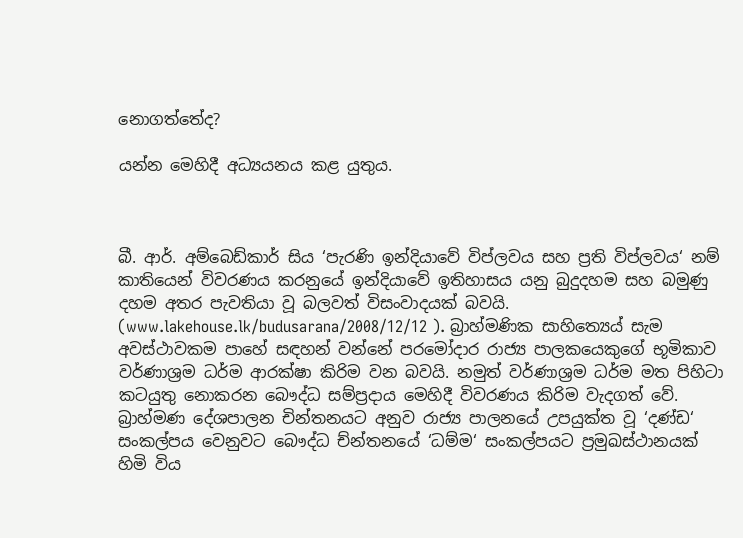නොගත්තේද?

යන්න මෙහිදී අධ්‍යයනය කළ යුතුය.



බී. ආර්. අම්බෙඩ්කාර් සිය ‘පැරණි ඉන්දියාවේ විප්ලවය සහ ප්‍රති විප්ලවය‘ නම් කාතියෙන් විවරණය කරනුයේ ඉන්දියාවේ ඉතිහාසය යනු බුදුදහම සහ බමුණු දහම අතර පැවතියා වූ බලවත් විසංවාදයක් බවයි. (www.lakehouse.lk/budusarana/2008/12/12 ). බ්‍රාහ්මණික සාහිත්‍යෙය් සැම අවස්ථාවකම පාහේ සඳහන් වන්නේ පරමෝදාර රාජ්‍ය පාලකයෙකුගේ භූමිකාව වර්ණාශ්‍රම ධර්ම ආරක්ෂා කිරිම වන බවයි. නමුත් වර්ණාශ්‍රම ධර්ම මත පිහිටා කටයුතු නොකරන බෞද්ධ සම්ප්‍රදාය මෙහිදී විවරණය කිරිම වැදගත් වේ. බ්‍රාහ්මණ දේශපාලන චින්තනයට අනුව රාජ්‍ය පාලනයේ උපයුක්ත වූ ‘දණ්ඩ‘ සංකල්පය වෙනුවට බෞද්ධ ච්න්තනයේ ‘ධම්ම‘ සංකල්පයට ප්‍රමුඛස්ථානයක් හිමි විය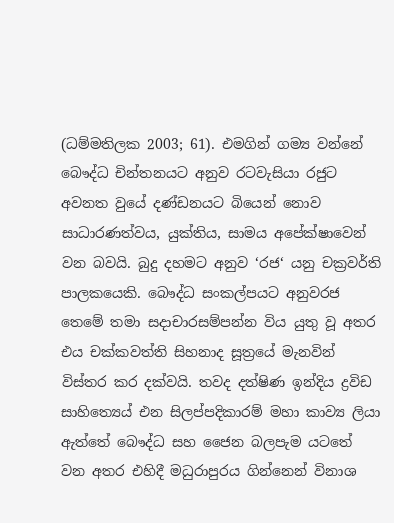(ධම්මතිලක 2003; 61). එමගින් ගම්‍ය වන්නේ බෞද්ධ චින්තනයට අනුව රටවැසියා රජුට අවනත වුයේ දණ්ඩනයට බියෙන් නොව සාධාරණත්වය, යුක්තිය, සාමය අපේක්ෂාවෙන් වන බවයි. බුදු දහමට අනුව ‘රජ‘ යනු චක්‍රවර්ති පාලකයෙකි. බෞද්ධ සංකල්පයට අනුවරජ තෙමේ තමා සදාචාරසම්පන්න විය යුතු වූ අතර එය චක්කවත්ති සිහනාද සූත්‍රයේ මැනවින් විස්තර කර දක්වයි. තවද දත්ෂිණ ඉන්දිය ද්‍රවිඩ සාහිත්‍යෙය් එන සිලප්පදිකාරම් මහා කාව්‍ය ලියා ඇත්තේ බෞද්ධ සහ ජෛන බලපැම යටතේ වන අතර එහිදී මධුරාපුරය ගින්නෙන් විනාශ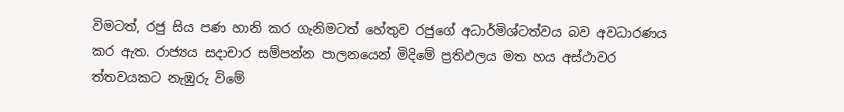විමටත්, රජු සිය පණ හානි කර ගැනිමටත් හේතුව රජුගේ අධාර්මිශ්ටත්වය බව අවධාරණය කර ඇත. රාජ්‍යය සදාචාර සම්පන්න පාලනයෙන් මිදිමේ ප්‍රතිඵලය මත හය අස්ථාවර ත්තවයකට නැඹුරු විමේ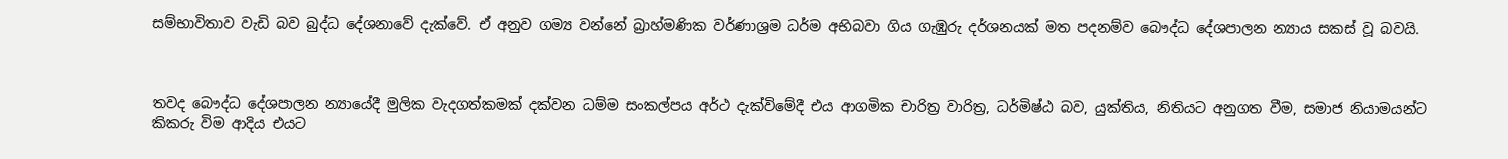සම්භාවිතාව වැඩි බව බුද්ධ දේශනාවේ දැක්වේ. ඒ අනුව ගම්‍ය වන්නේ බ්‍රාහ්මණික වර්ණාශ්‍රම ධර්ම අභිබවා ගිය ගැඹුරු දර්ශනයක් මත පදනම්ව බෞද්ධ දේශපාලන න්‍යාය සකස් වූ බවයි.



තවද බෞද්ධ දේශපාලන න්‍යායේදී මුලික වැදගත්කමක් දක්වන ධම්ම සංකල්පය අර්ථ දැක්විමේදී එය ආගමික චාරිත්‍ර වාරිත්‍ර, ධර්මිෂ්ඨ බව, යුක්තිය, නිතියට අනුගත වීම, සමාජ නියාමයන්ට කිකරු විම ආදිය එයට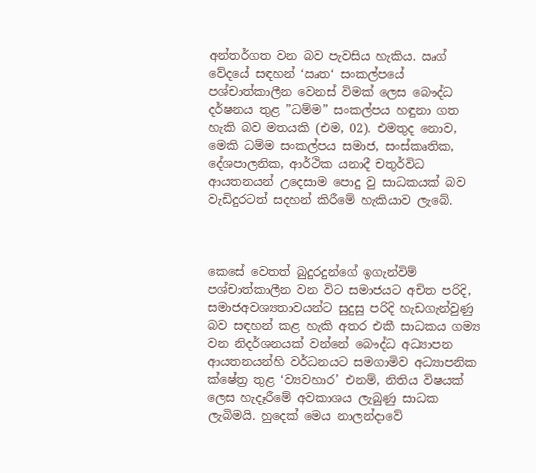අන්තර්ගත වන බව පැවසිය හැකිය. ඍග් වේදයේ සඳහන් ‘ඍත‘ සංකල්පයේ පශ්චාත්කාලීන වෙනස් විමක් ලෙස බෞද්ධ දර්ෂනය තුළ ”ධම්ම” සංකල්පය හඳුනා ගත හැකි බව මතයකි (එම, 02). එමතුද නොව, මෙකි ධම්ම සංකල්පය සමාජ, සංස්කෘතික, දේශපාලනික, ආර්ථික යනාදී චතුර්විධ ආයතනයන් උදෙසාම පොදු වු සාධකයක් බව වැඩිදුරටත් සදහන් කිරීමේ හැකියාව ලැබේ.



කෙසේ වෙතත් බුදුරදුන්ගේ ඉගැන්විම් පශ්චාත්කාලීන වන විට සමාජයට අචිත පරිදි, සමාජඅවශ්‍යතාවයන්ට සුදුසු පරිදි හැඩගැන්වුණු බව සඳහන් කළ හැකි අතර එකී සාධකය ගම්‍ය වන නිදර්ශනයක් වන්නේ බෞද්ධ අධ්‍යාපන ආයතනයන්හි වර්ධනයට සමගාමිව අධ්‍යාපනික ක්ෂේත්‍ර තුළ ‘ව්‍යවහාර’ එනම්, නිතිය විෂයක් ලෙස හැදෑරීමේ අවකාශය ලැබුණු සාධක ලැබිමයි. හුදෙක් මෙය නාලන්දාවේ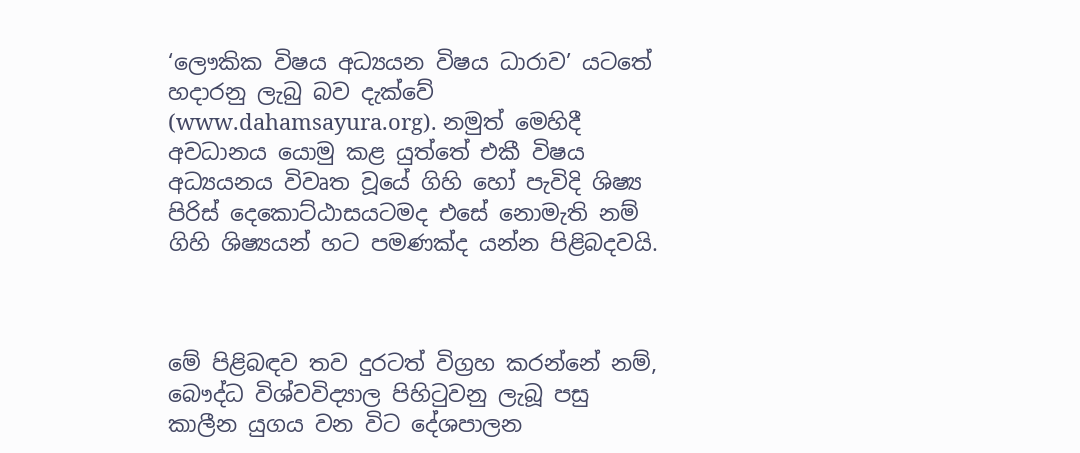‘ලෞකික විෂය අධ්‍යයන විෂය ධාරාව’ යටතේ හදාරනු ලැබු බව දැක්වේ (www.dahamsayura.org). නමුත් මෙහිදී අවධානය යොමු කළ යුත්තේ එකී විෂය අධ්‍යයනය විවෘත වූයේ ගිහි හෝ පැවිදි ශිෂ්‍ය පිරිස් දෙකොට්ඨාසයටමද එසේ නොමැති නම් ගිහි ශිෂ්‍යයන් හට පමණක්ද යන්න පිළිබදවයි.



මේ පිළිබඳව තව දුරටත් විග්‍රහ කරන්නේ නම්, බෞද්ධ විශ්වවිද්‍යාල පිහිටුවනු ලැබූ පසු කාලීන යුගය වන විට දේශපාලන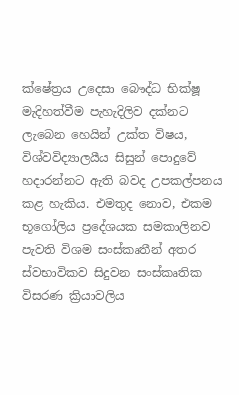ක්ෂේත්‍රය උදෙසා බෞද්ධ භික්ෂූ මැදිහත්වීම පැහැදිලිව දක්නට ලැබෙන හෙයින් උක්ත විෂය, විශ්වවිද්‍යාලයීය සිසුන් පොදුවේ හදාරන්නට ඇති බවද උපකල්පනය කළ හැකිය. එමතුද නොව, එකම භූගෝලිය ප්‍රදේශයක සමකාලිනව පැවති විශම සංස්කෘතීන් අතර ස්වභාවිකව සිදුවන සංස්කෘතික විසරණ ක්‍රියාවලිය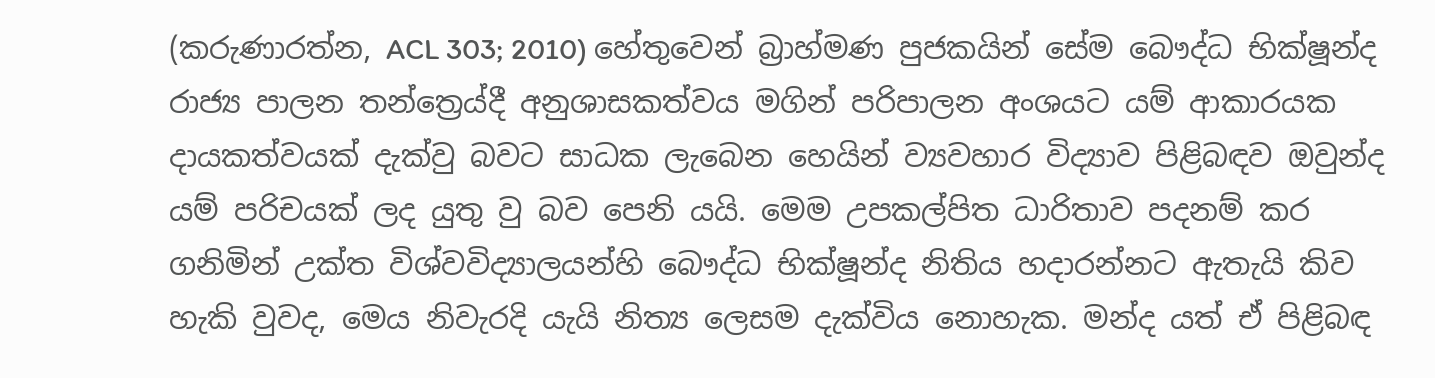(කරුණාරත්න, ACL 303; 2010) හේතුවෙන් බ්‍රාහ්මණ පුජකයින් සේම බෞද්ධ භික්ෂූන්ද රාජ්‍ය පාලන තන්ත්‍රෙය්දී අනුශාසකත්වය මගින් පරිපාලන අංශයට යම් ආකාරයක දායකත්වයක් දැක්වු බවට සාධක ලැබෙන හෙයින් ව්‍යවහාර විද්‍යාව පිළිබඳව ඔවුන්ද යම් පරිචයක් ලද යුතු වු බව පෙනි යයි. මෙම උපකල්පිත ධාරිතාව පදනම් කර ගනිමින් උක්ත විශ්වවිද්‍යාලයන්හි බෞද්ධ භික්ෂූන්ද නිතිය හදාරන්නට ඇතැයි කිව හැකි වුවද, මෙය නිවැරදි යැයි නිත්‍ය ලෙසම දැක්විය නොහැක. මන්ද යත් ඒ පිළිබඳ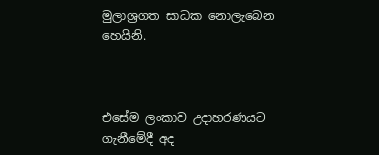මුලාශ්‍රගත සාධක නොලැබෙන හෙයිනි.



එසේම ලංකාව උදාහරණයට ගැනීමේදී අද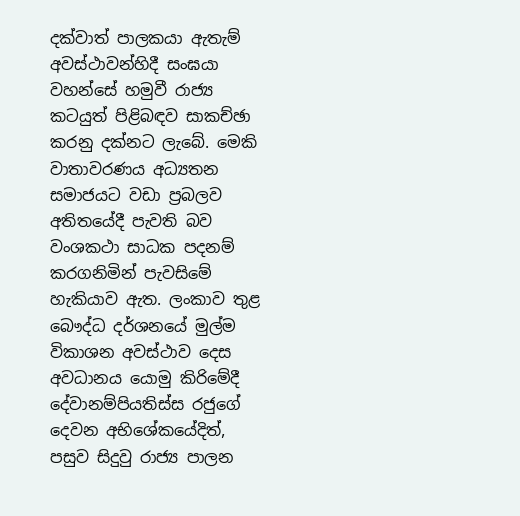දක්වාත් පාලකයා ඇතැම් අවස්ථාවන්හිදී සංඝයා වහන්සේ හමුවී රාජ්‍ය කටයුත් පිළිබඳව සාකච්ඡා කරනු දක්නට ලැබේ. මෙකි වාතාවරණය අධ්‍යතන සමාජයට වඩා ප්‍රබලව අතිතයේදී පැවති බව වංශකථා සාධක පදනම් කරගනිමින් පැවසිමේ හැකියාව ඇත. ලංකාව තුළ බෞද්ධ දර්ශනයේ මුල්ම විකාශන අවස්ථාව දෙස අවධානය යොමු කිරිමේදී දේවානම්පියතිස්ස රජුගේ දෙවන අභිශේකයේදිත්, පසුව සිදුවු රාජ්‍ය පාලන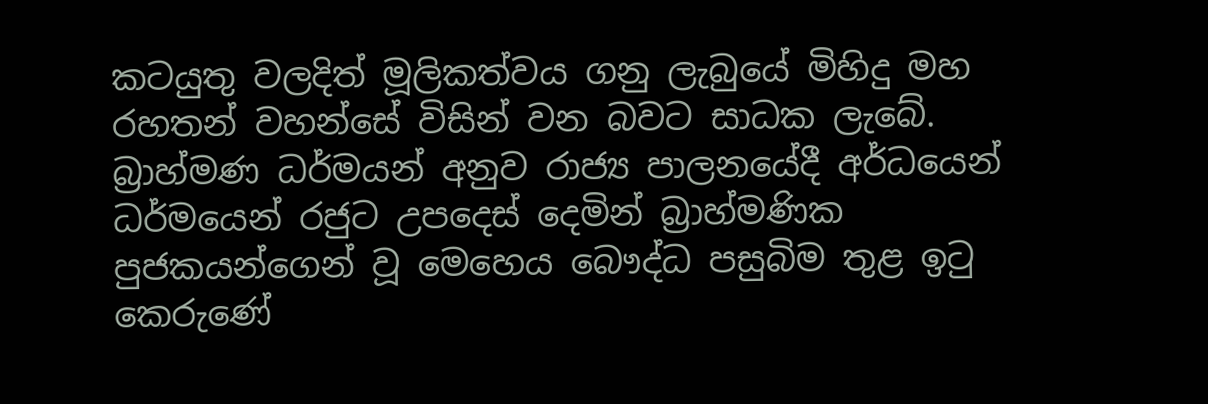කටයුතු වලදිත් මූලිකත්වය ගනු ලැබුයේ මිහිදු මහ රහතන් වහන්සේ විසින් වන බවට සාධක ලැබේ. බ්‍රාහ්මණ ධර්මයන් අනුව රාජ්‍ය පාලනයේදී අර්ධයෙන් ධර්මයෙන් රජුට උපදෙස් දෙමින් බ්‍රාහ්මණික පුජකයන්ගෙන් වූ මෙහෙය බෞද්ධ පසුබිම තුළ ඉටු කෙරුණේ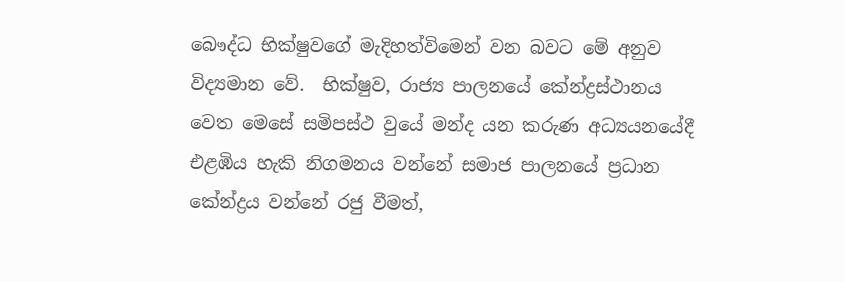බෞද්ධ භික්ෂුවගේ මැදිහත්විමෙන් වන බවට මේ අනුව විද්‍යමාන වේ.  භික්ෂුව, රාජ්‍ය පාලනයේ කේන්ද්‍රස්ථානය වෙත මෙසේ සමිපස්ථ වුයේ මන්ද යන කරුණ අධ්‍යයනයේදී එළඹිය හැකි නිගමනය වන්නේ සමාජ පාලනයේ ප්‍රධාන කේන්ද්‍රය වන්නේ රජු වීමත්,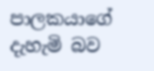පාලකයාගේ දැහැමි බව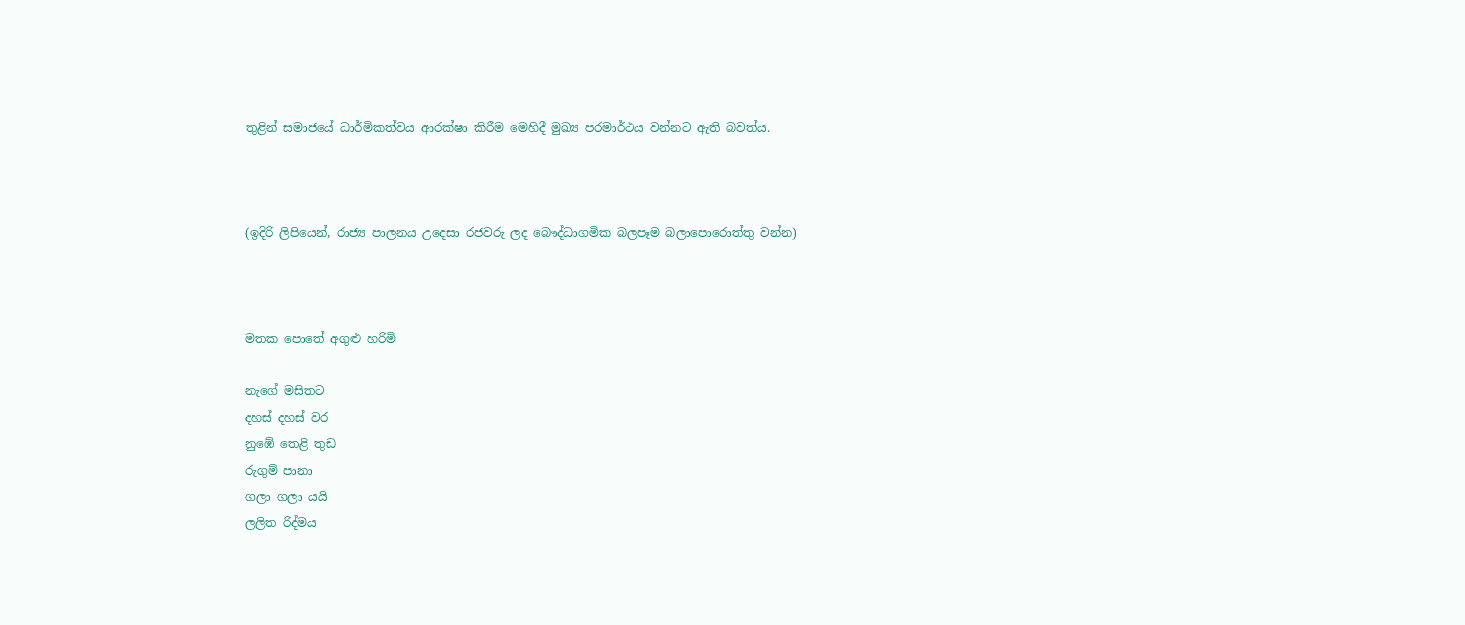තුළින් සමාජයේ ධාර්මිකත්වය ආරක්ෂා කිරීම මෙහිදී මුඛ්‍ය පරමාර්ථය වන්නට ඇති බවත්ය.



(ඉදිරි ලිපියෙන්, රාජ්‍ය පාලනය උදෙසා රජවරු ලද බෞද්ධාගමික බලපෑම බලාපොරොත්තු වන්න)



මතක පොතේ අගුළු හරිමි

නැගේ මසිතට
දහස් දහස් වර
නුඹේ තෙළි තුඩ
රුගුම් පානා
ගලා ගලා යයි
ලලිත රිද්මය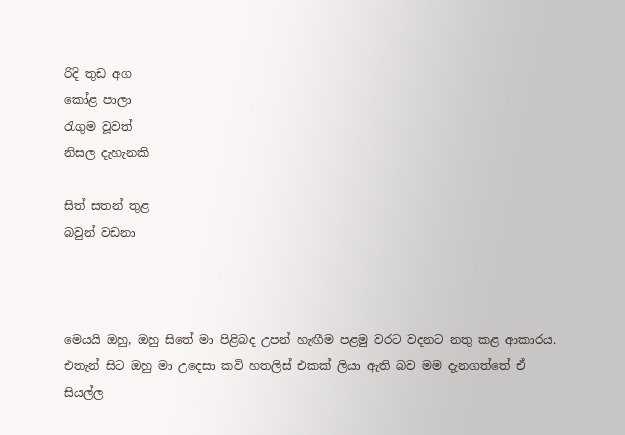රිදි තුඩ අග
කෝළ පාලා
රැගුම වූවත්
නිසල දැහැනකි

සිත් සතන් තුළ
බවුන් වඩනා



මෙයයි ඔහු, ඔහු සිතේ මා පිළිබද උපන් හැඟීම පළමු වරට වදනට නතු කළ ආකාරය. එතැන් සිට ඔහු මා උදෙසා කවි හතලිස් එකක් ලියා ඇති බව මම දැනගත්තේ ඒ සියල්ල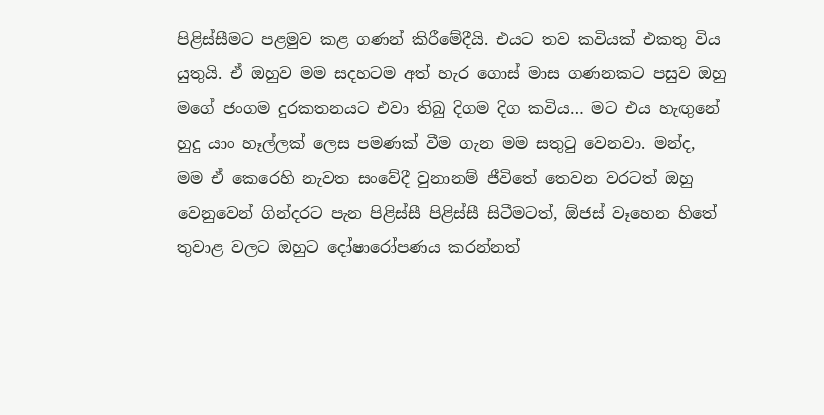පිළිස්සීමට පළමුව කළ ගණන් කිරීමේදීයි. එයට තව කවියක් එකතු විය යුතුයි. ඒ ඔහුව මම සදහටම අත් හැර ගොස් මාස ගණනකට පසුව ඔහු මගේ ජංගම දුරකතනයට එවා තිබු දිගම දිග කවිය… මට එය හැඟුනේ හුදු යාං හෑල්ලක් ලෙස පමණක් වීම ගැන මම සතුටු වෙනවා. මන්ද, මම ඒ කෙරෙහි නැවත සංවේදී වුනානම් ජීවිතේ තෙවන වරටත් ඔහු වෙනුවෙන් ගින්දරට පැන පිළිස්සී පිළිස්සී සිටීමටත්, ඕජස් වෑහෙන හිතේ තුවාළ වලට ඔහුට දෝෂාරෝපණය කරන්නත්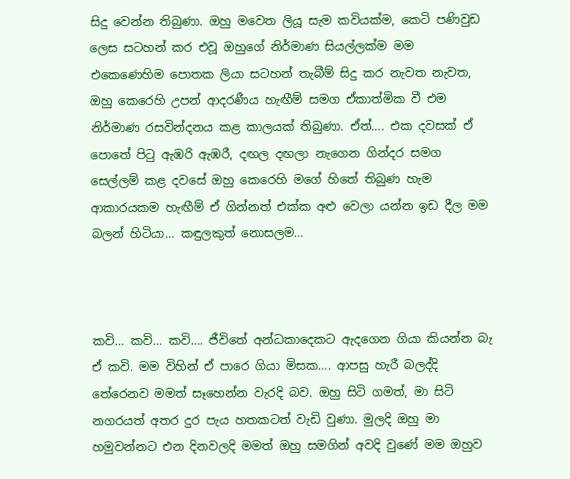සිදු වෙන්න තිබුණා. ඔහු මවෙත ලියූ සැම කවියක්ම, කෙටි පණිවුඩ ලෙස සටහන් කර එවූ ඔහුගේ නිර්මාණ සියල්ලක්ම මම එකෙණෙහිම පොතක ලියා සටහන් තැබීම් සිදු කර නැවත නැවත, ඔහු කෙරෙහි උපන් ආදරණීය හැඟීම් සමග ඒකාත්මික වී එම නිර්මාණ රසවින්දනය කළ කාලයක් තිබුණා. ඒත්…. එක දවසක් ඒ පොතේ පිටු ඇඹරි ඇඹරී, දඟල දඟලා නැගෙන ගින්දර සමග සෙල්ලම් කළ දවසේ ඔහු කෙරෙහි මගේ හිතේ තිබුණ හැම ආකාරයකම හැඟීම් ඒ ගින්නත් එක්ක අළු වෙලා යන්න ඉඩ දීල මම බලන් හිටියා… කඳුලකුත් නොසලම…



කවි… කවි… කවි…. ජීවිතේ අන්ධකාදෙකට ඇදගෙන ගියා කියන්න බැ ඒ කවි. මම විහින් ඒ පාරෙ ගියා මිසක…. ආපසු හැරී බලද්දි තේරෙනව මමත් සෑහෙන්න වැරදි බව. ඔහු සිටි ගමත්, මා සිටි නගරයත් අතර දුර පැය හතකටත් වැඩි වුණා. මුලදි ඔහු මා හමුවන්නට එන දිනවලදි මමත් ඔහු සමගින් අවදි වුණේ මම ඔහුව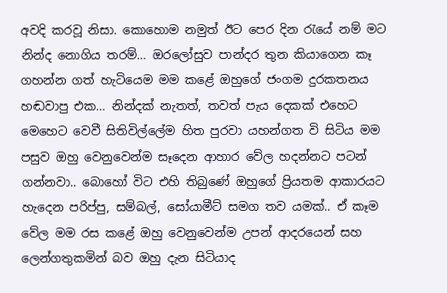අවදි කරවූ නිසා. කොහොම නමුත් ඊට පෙර දින රැයේ නම් මට නින්ද නොගිය තරම්… ඔරලෝසුව පාන්දර තුන කියාගෙන කෑ ගහන්න ගත් හැටියෙම මම කළේ ඔහුගේ ජංගම දුරකතනය හඬවාපු එක… නින්දක් නැතත්, තවත් පැය දෙකක් එහෙට මෙහෙට වෙවී සිතිවිල්ලේම හිත පුරවා යහන්ගත වි සිටිය මම පසුව ඔහු වෙනුවෙන්ම සෑදෙන ආහාර වේල හදන්නට පටන් ගන්නවා.. බොහෝ විට එහි තිබුණේ ඔහුගේ ප්‍රියතම ආකාරයට හැදෙන පරිප්පු, සම්බල්, සෝයාමීට් සමග තව යමක්.. ඒ කෑම වේල මම රස කළේ ඔහු වෙනුවෙන්ම උපන් ආදරයෙන් සහ ලෙන්ගතුකමින් බව ඔහු දැන සිටියාද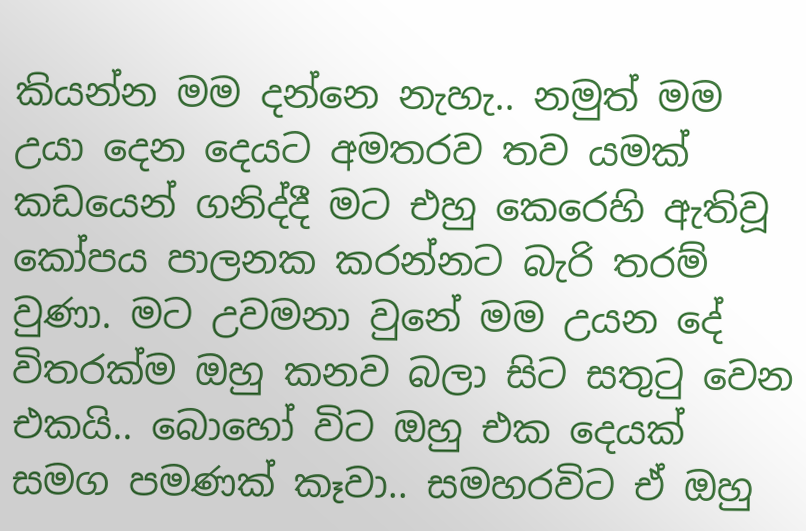කියන්න මම දන්නෙ නැහැ.. නමුත් මම උයා දෙන දෙයට අමතරව තව යමක් කඩයෙන් ගනිද්දී මට එහු කෙරෙහි ඇතිවූ කෝපය පාලනක කරන්නට බැරි තරම් වුණා. මට උවමනා වුනේ මම උයන දේ විතරක්ම ඔහු කනව බලා සිට සතුටු වෙන එකයි.. බොහෝ විට ඔහු එක දෙයක් සමග පමණක් කෑවා.. සමහරවිට ඒ ඔහු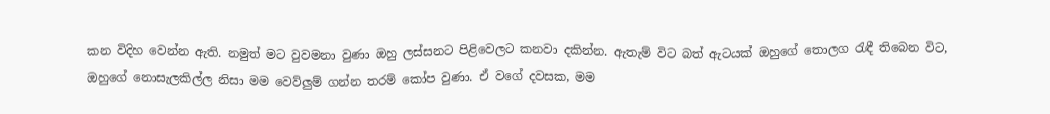කන විදිහ වෙන්න ඇති. නමුත් මට වුවමනා වුණා ඔහු ලස්සනට පිළිවෙලට කනවා දකින්න. ඇතැම් විට බත් ඇටයක් ඔහුගේ තොලග රැඳී තිබෙන විට, ඔහුගේ නොසැලකිල්ල නිසා මම වෙව්ලුම් ගන්න තරම් කෝප වුණා. ඒ වගේ දවසක, මම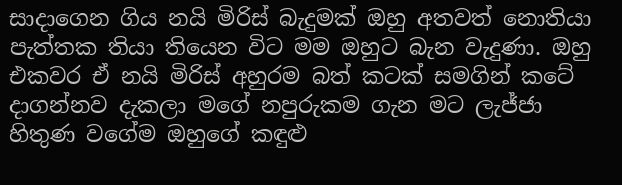සාදාගෙන ගිය නයි මිරිස් බැදුමක් ඔහු අතවත් නොතියා පැත්තක තියා තියෙන විට මම ඔහුට බැන වැදුණා. ඔහු එකවර ඒ නයි මිරිස් අහුරම බත් කටක් සමගින් කටේ දාගන්නව දැකලා මගේ නපුරුකම ගැන මට ලැජ්ජා හිතුණ වගේම ඔහුගේ කඳුළු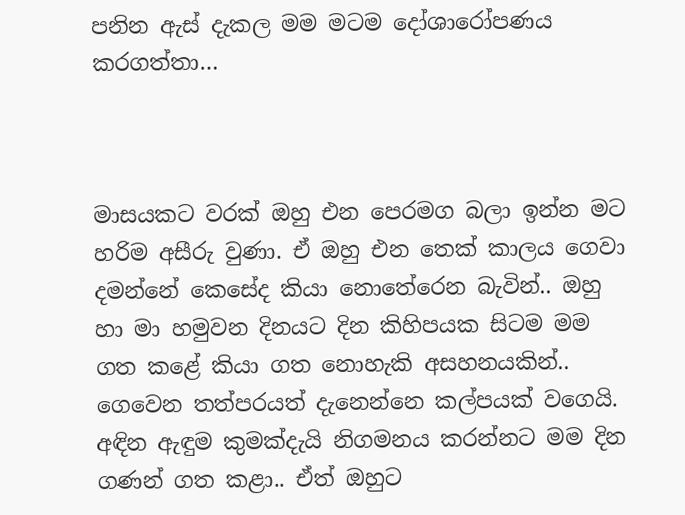පනින ඇස් දැකල මම මටම දෝශාරෝපණය කරගත්තා…



මාසයකට වරක් ඔහු එන පෙරමග බලා ඉන්න මට හරිම අසීරු වුණා. ඒ ඔහු එන තෙක් කාලය ගෙවා දමන්නේ කෙසේද කියා නොතේරෙන බැවින්.. ඔහු හා මා හමුවන දිනයට දින කිහිපයක සිටම මම ගත කළේ කියා ගත නොහැකි අසහනයකින්.. ගෙවෙන තත්පරයත් දැනෙන්නෙ කල්පයක් වගෙයි. අඳින ඇඳුම කුමක්දැයි නිගමනය කරන්නට මම දින ගණන් ගත කළා.. ඒත් ඔහුට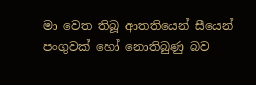මා වෙත තිබූ ආතතියෙන් සීයෙන් පංගුවක් හෝ නොතිබුණු බව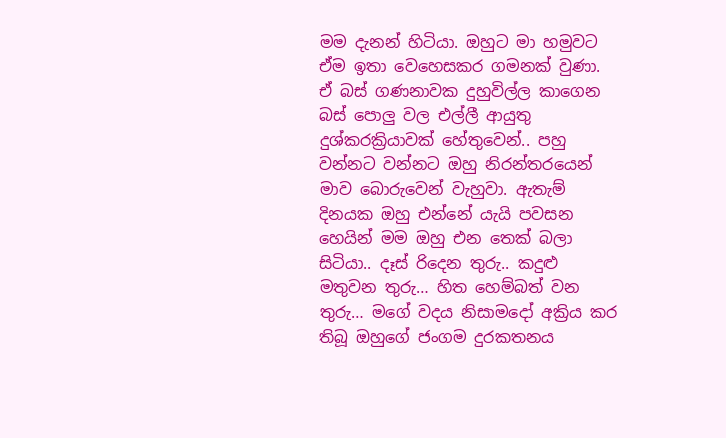මම දැනන් හිටියා. ඔහුට මා හමුවට ඒම ඉතා වෙහෙසකර ගමනක් වුණා. ඒ බස් ගණනාවක දුහුවිල්ල කාගෙන බස් පොලු වල එල්ලී ආයුතු දුශ්කරක්‍රියාවක් හේතුවෙන්.. පහු වන්නට වන්නට ඔහු නිරන්තරයෙන් මාව බොරුවෙන් වැහුවා. ඇතැම් දිනයක ඔහු එන්නේ යැයි පවසන හෙයින් මම ඔහු එන තෙක් බලා සිටියා.. දෑස් රිදෙන තුරු.. කදුළු මතුවන තුරු… හිත හෙම්බත් වන තුරු… මගේ වදය නිසාමදෝ අක්‍රිය කර තිබූ ඔහුගේ ජංගම දුරකතනය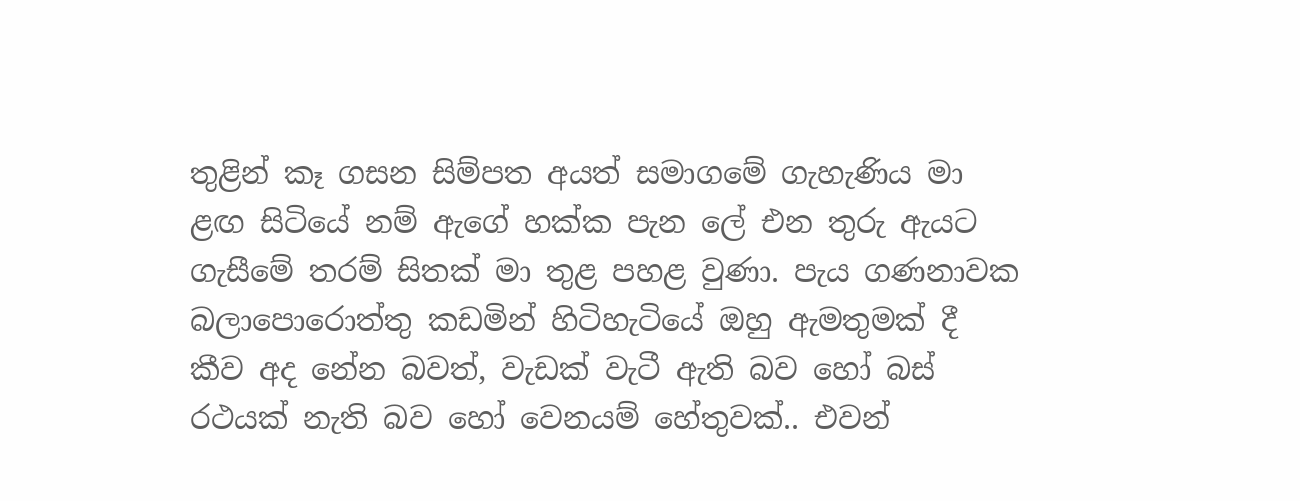තුළින් කෑ ගසන සිම්පත අයත් සමාගමේ ගැහැණිය මා ළඟ සිටියේ නම් ඇගේ හක්ක පැන ලේ එන තුරු ඇයට ගැසීමේ තරම් සිතක් මා තුළ පහළ වුණා. පැය ගණනාවක බලාපොරොත්තු කඩමින් හිටිහැටියේ ඔහු ඇමතුමක් දී කීව අද නේන බවත්, වැඩක් වැටී ඇති බව හෝ බස් රථයක් නැති බව හෝ වෙනයම් හේතුවක්.. එවන්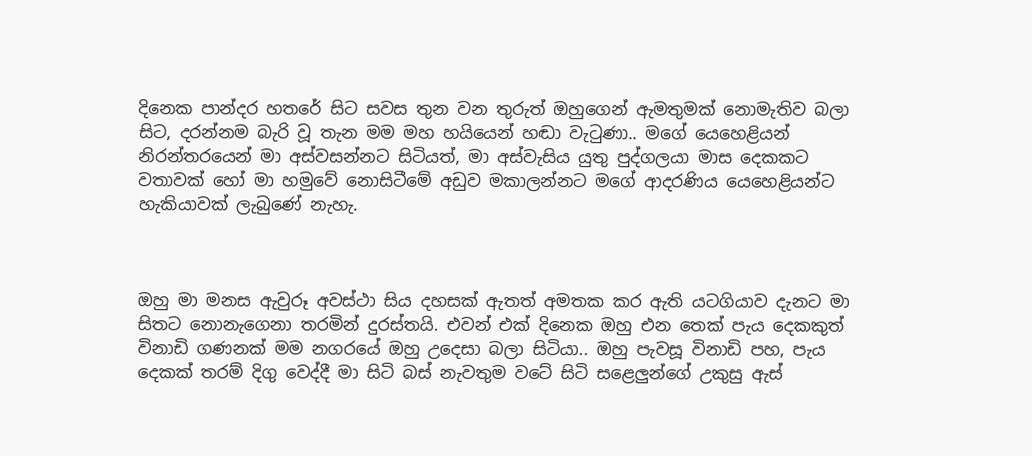දිනෙක පාන්දර හතරේ සිට සවස තුන වන තුරුත් ඔහුගෙන් ඇමතුමක් නොමැතිව බලා සිට, දරන්නම බැරි වූ තැන මම මහ හයියෙන් හඬා වැටුණා.. මගේ යෙහෙළියන් නිරන්තරයෙන් මා අස්වසන්නට සිටියත්, මා අස්වැසිය යුතු පුද්ගලයා මාස දෙකකට වතාවක් හෝ මා හමුවේ නොසිටීමේ අඩුව මකාලන්නට මගේ ආදරණිය යෙහෙළියන්ට හැකියාවක් ලැබුණේ නැහැ.



ඔහු මා මනස ඇවුරූ අවස්ථා සිය දහසක් ඇතත් අමතක කර ඇති යටගියාව දැනට මා සිතට නොනැගෙනා තරමින් දුරස්තයි. එවන් එක් දිනෙක ඔහු එන තෙක් පැය දෙකකුත් විනාඩි ගණනක් මම නගරයේ ඔහු උදෙසා බලා සිටියා.. ඔහු පැවසූ විනාඩි පහ, පැය දෙකක් තරම් දිගු වෙද්දී මා සිටි බස් නැවතුම වටේ සිටි සළෙලුන්ගේ උකුසු ඇස්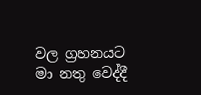වල ග්‍රහනයට මා නතු වෙද්දී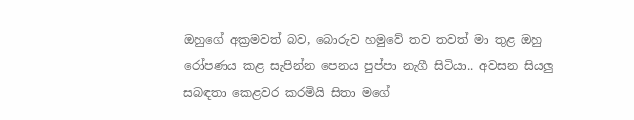ඔහුගේ අක්‍රමවත් බව, බොරුව හමුවේ තව තවත් මා තුළ ඔහු රෝපණය කළ සැපින්න පෙනය පුප්පා නැගී සිටියා.. අවසන සියලු සබඳතා කෙළවර කරමියි සිතා මගේ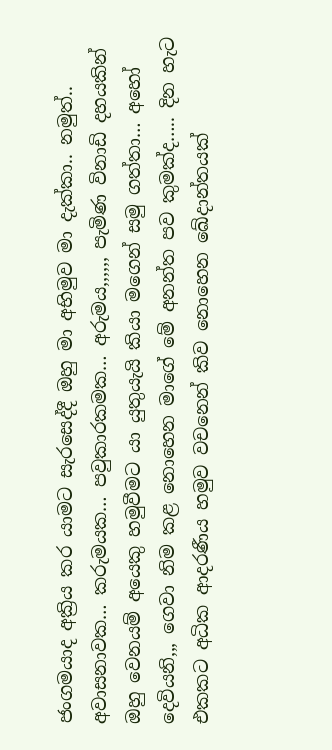ජංගමයාද අක්‍රිය කර යාමට සැරසෙද්දී ඔහු මා අභිමුව මා දැක්කා.. නමුත්.. අවාසනාවක… කරුමයක… පවුකාරකමක… අරුමය,,,,,, පැමිණ විනාඩි දහයකින් ඔහු වෙනයම් අයෙකු හමුවීමට යා යුතුයැයි කියා මගෙන් සමු ගත්තා… අහෝ දෙවියනි,,, ගෙවා නිම කළ නොහෙන මාගේ මේ අනන්ත පව කුමක්ද….. දින හැට එකකට අධික ආදරණීය හමුව වචනෙන් කිව නොහෙන ඛේදාන්තයක්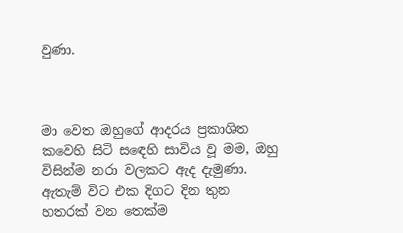වුණා.



මා වෙත ඔහුගේ ආදරය ප්‍රකාශිත කවෙහි සිටි සඳෙහි සාවිය වූ මම, ඔහු විසින්ම නරා වලකට ඇද දැමුණා. ඇතැම් විට එක දිගට දින තුන හතරක් වන තෙක්ම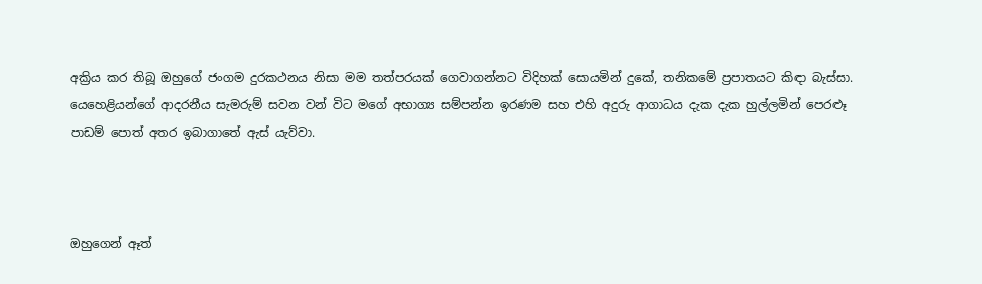අක්‍රිය කර තිබූ ඔහුගේ ජංගම දුරකථනය නිසා මම තත්පරයක් ගෙවාගන්නට විදිහක් සොයමින් දුකේ, තනිකමේ ප්‍රපාතයට කිඳා බැස්සා. යෙහෙළියන්ගේ ආදරනීය සැමරුම් සවන වන් විට මගේ අභාග්‍ය සම්පන්න ඉරණම සහ එහි අදුරු ආගාධය දැක දැක හුල්ලමින් පෙරළූ පාඩම් පොත් අතර ඉබාගාතේ ඇස් යැව්වා.



ඔහුගෙන් ඈත්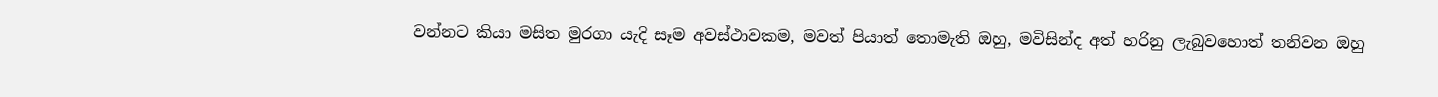වන්නට කියා මසිත මුරගා යැදි සෑම අවස්ථාවකම, මවත් පියාත් තොමැති ඔහු, මවිසින්ද අත් හරිනු ලැබුවහොත් තනිවන ඔහු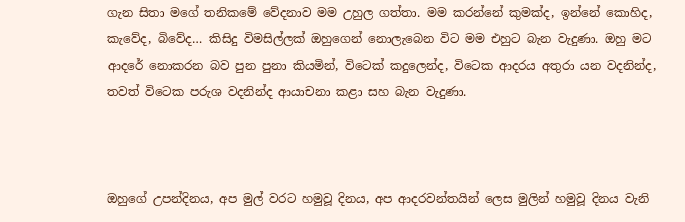ගැන සිතා මගේ තනිකමේ වේදනාව මම උහුල ගත්තා. මම කරන්නේ කුමක්ද, ඉන්නේ කොහිද, කැවේද, බිවේද… කිසිදු විමසිල්ලක් ඔහුගෙන් නොලැබෙන විට මම එහුට බැන වැදුණා. ඔහු මට ආදරේ නොකරන බව පුන පුනා කියමින්, විටෙක් කදුලෙන්ද, විටෙක ආදරය අතුරා යන වදනින්ද, තවත් විටෙක පරුශ වදනින්ද ආයාචනා කළා සහ බැන වැදුණා.



ඔහුගේ උපන්දිනය, අප මුල් වරට හමුවූ දිනය, අප ආදරවන්තයින් ලෙස මුලින් හමුවූ දිනය වැනි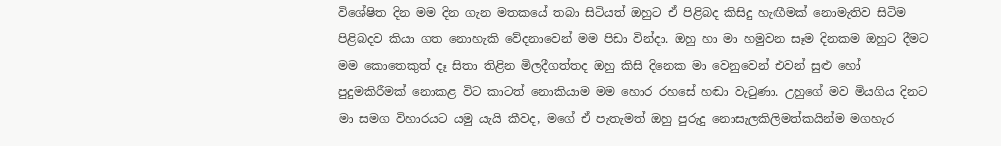විශේෂිත දින මම දින ගැන මතකයේ තබා සිටියත් ඔහුට ඒ පිළිබද කිසිදු හැඟීමක් නොමැතිව සිටිම පිළිබදව කියා ගත නොහැකි වේදනාවෙන් මම පිඩා වින්දා. ඔහු හා මා හමුවන සෑම දිනකම ඔහුට දීමට මම කොතෙකුත් දෑ සිතා තිළින මිලදීගත්තද ඔහු කිසි දිනෙක මා වෙනුවෙන් එවන් සුළු හෝ පුදුමකිරීමක් නොකළ විට කාටත් නොකියාම මම හොර රහසේ හඬා වැටුණා. උහුගේ මව මියගිය දිනට මා සමග විහාරයට යමු යැයි කීවද, මගේ ඒ පැතැමත් ඔහු පුරුදු නොසැලකිලිමත්කයින්ම මගහැර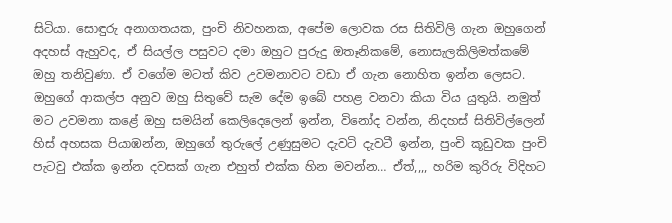සිටියා. සොඳුරු අනාගතයක, පුංචි නිවහනක, අපේම ලොවක රස සිතිවිලි ගැන ඔහුගෙන් අදහස් ඇහුවද, ඒ සියල්ල පසුවට දමා ඔහුට පුරුදු ඔතෑනිකමේ, නොසැලකිලිමත්කමේ ඔහු තනිවුණා. ඒ වගේම මටත් කිව උවමනාවට වඩා ඒ ගැන නොහිත ඉන්න ලෙසට. ඔහුගේ ආකල්ප අනුව ඔහු සිතුවේ සැම දේම ඉබේ පහළ වනවා කියා විය යුතුයි. නමුත් මට උවමනා කළේ ඔහු සමයින් කෙලිදෙලෙන් ඉන්න, විනෝද වන්න, නිදහස් සිතිවිල්ලෙන් හිස් අහසක පියාඹන්න, ඔහුගේ තුරුලේ උණුසුමට දැවටි දැවටී ඉන්න, පුංචි කූඩුවක පුංචි පැටවු එක්ක ඉන්න දවසක් ගැන එහුත් එක්ක හින මවන්න… ඒත්,,,, හරිම කුරිරු විදිහට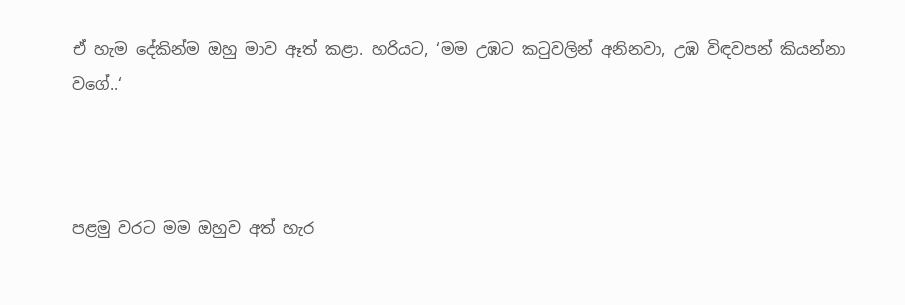ඒ හැම දේකින්ම ඔහු මාව ඈත් කළා. හරියට, ‘මම උඹට කටුවලින් අනිනවා, උඹ විඳවපන් කියන්නා වගේ..‘



පළමු වරට මම ඔහුව අත් හැර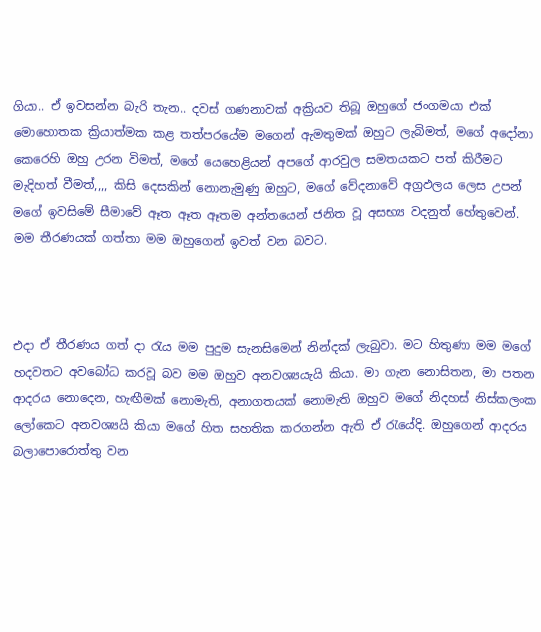ගියා.. ඒ ඉවසන්න බැරි තැන.. දවස් ගණනාවක් අක්‍රියව තිබූ ඔහුගේ ජංගමයා එක් මොහොතක ක්‍රියාත්මක කළ තත්පරයේම මගෙන් ඇමතුමක් ඔහුට ලැබිමත්, මගේ අදෝනා කෙරෙහි ඔහු උරන විමත්, මගේ යෙහෙළියන් අපගේ ආරවුල සමතයකට පත් කිරීමට මැදිහත් වීමත්,,,, කිසි දෙසකින් නොනැමුණු ඔහුට, මගේ වේදනාවේ අග්‍රඵලය ලෙස උපන් මගේ ඉවසිමේ සීමාවේ ඈත ඈත ඈතම අන්තයෙන් ජනිත වූ අසභ්‍ය වදනුත් හේතුවෙන්. මම තීරණයක් ගත්තා මම ඔහුගෙන් ඉවත් වන බවට.



එදා ඒ තීරණය ගත් දා රැය මම පුදුම සැනසිමෙන් නින්දක් ලැබුවා. මට හිතුණා මම මගේ හදවතට අවබෝධ කරවූ බව මම ඔහුව අනවශ්‍යයැයි කියා. මා ගැන නොසිතන, මා පතන ආදරය නොදෙන, හැඟීමක් නොමැති, අනාගතයක් නොමැති ඔහුව මගේ නිදහස් නිස්කලංක ලෝකෙට අනවශ්‍යයි කියා මගේ හිත සහතික කරගන්න ඇති ඒ රැයේදි. ඔහුගෙන් ආදරය බලාපොරොත්තු වන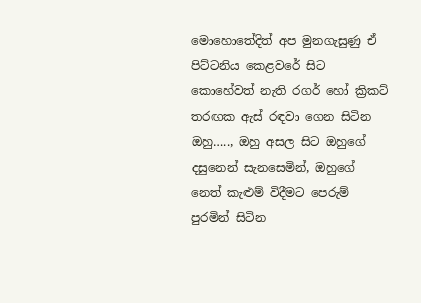මොහොතේදිත් අප මුනගැසුණු ඒ පිට්ටනිය කෙළවරේ සිට කොහේවත් නැති රගර් හෝ ක්‍රිකට් තරඟක ඇස් රඳවා ගෙන සිටින ඔහු….., ඔහු අසල සිට ඔහුගේ දසුනෙන් සැනසෙමින්, ඔහුගේ නෙත් කැළුම් විදීමට පෙරුම් පුරමින් සිටින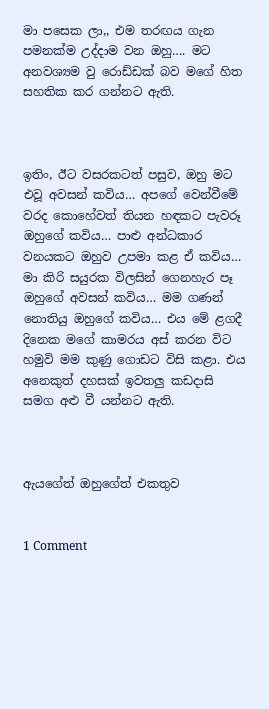මා පසෙක ලා,, එම තරඟය ගැන පමනක්ම උද්දාම වන ඔහු…. මට අනවශ්‍යම වු රොඩ්ඩක් බව මගේ හිත සහතික කර ගන්නට ඇති.



ඉතිං, ඊට වසරකටත් පසුව, ඔහු මට එවූ අවසන් කවිය… අපගේ වෙන්වීමේ වරද කොහේවත් තියන හඳකට පැවරූ ඔහුගේ කවිය… පාළු අන්ධකාර වනයකට ඔහුව උපමා කළ ඒ කවිය… මා කිරි සයුරක විලසින් ගෙනහැර පෑ ඔහුගේ අවසන් කවිය… මම ගණන් නොතියු ඔහුගේ කවිය… එය මේ ළගදී දිනෙක මගේ කාමරය අස් කරන විට හමුවි මම කුණු ගොඩට විසි කළා. එය අනෙකුත් දහසක් ඉවතලු කඩදාසි සමග අළු වී යන්නට ඇති.



ඇයගේත් ඔහුගේත් එකතුව


1 Comment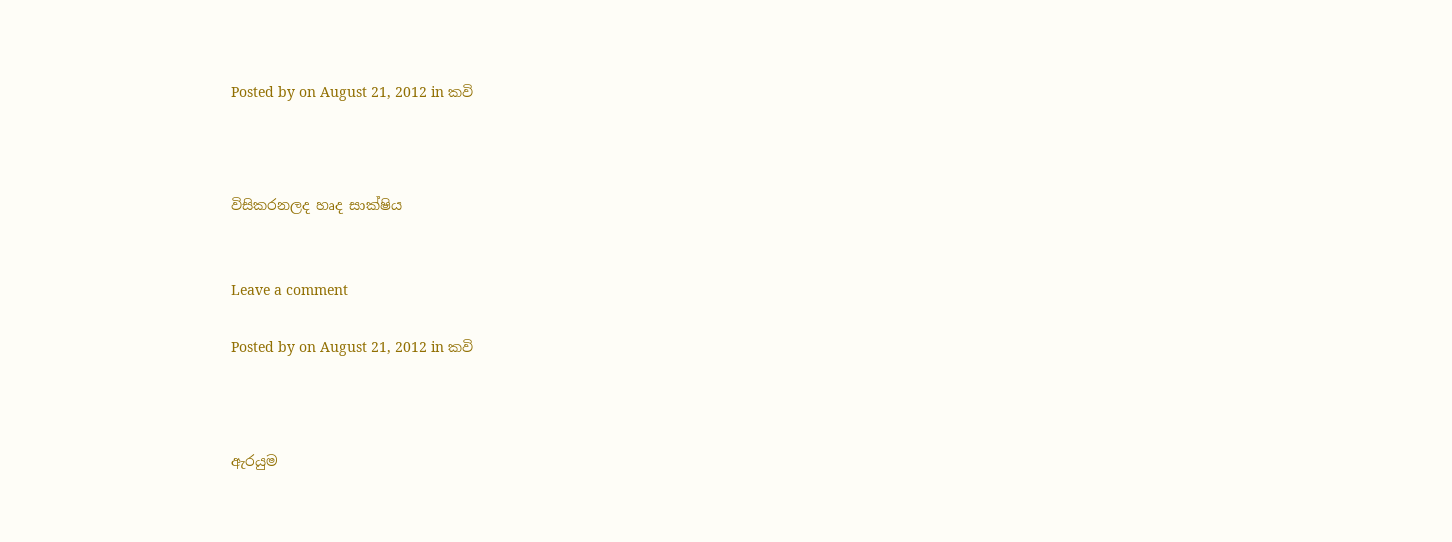Posted by on August 21, 2012 in කවි



විසිකරනලද හෘද සාක්ෂිය


Leave a comment

Posted by on August 21, 2012 in කවි



ඇරයුම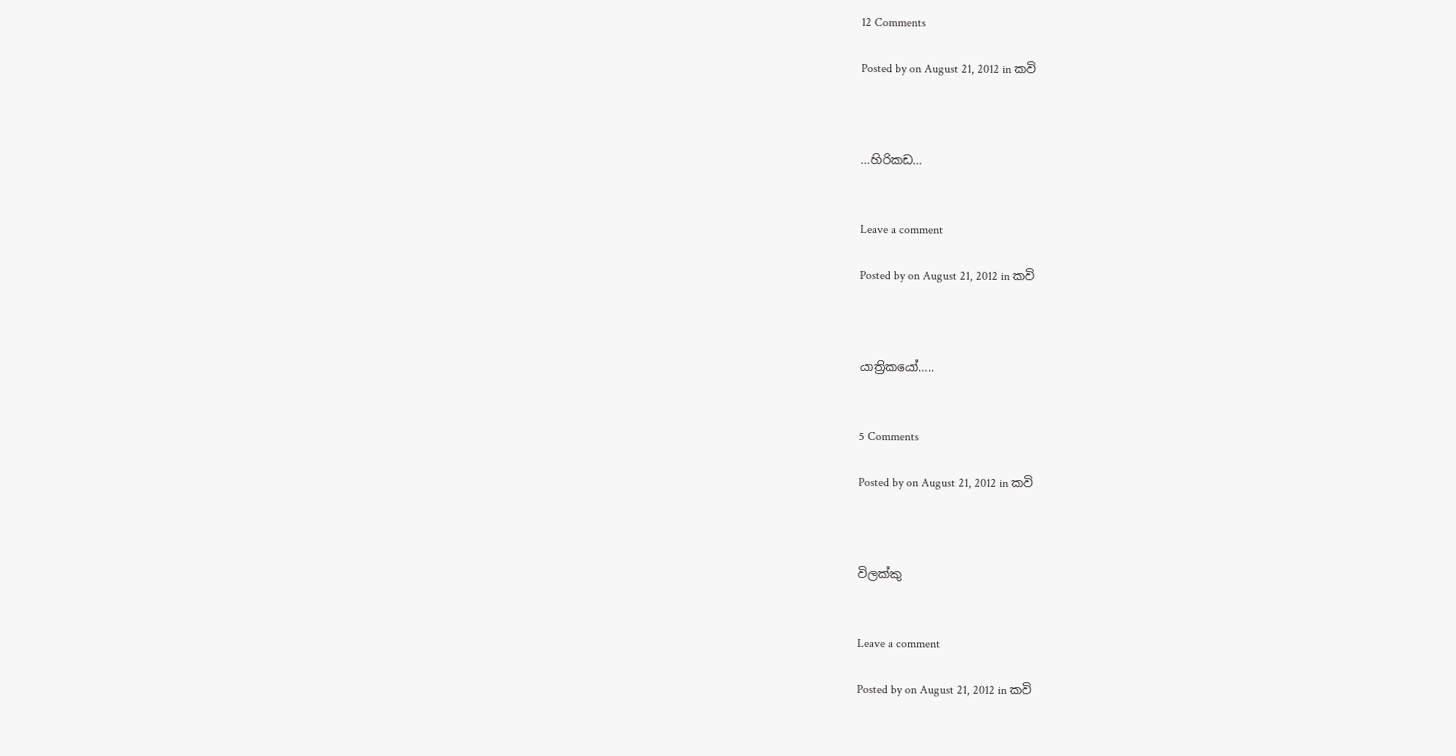12 Comments

Posted by on August 21, 2012 in කවි



…හිරිකඩ…


Leave a comment

Posted by on August 21, 2012 in කවි



යාත්‍රිකයෝ…..


5 Comments

Posted by on August 21, 2012 in කවි



විලක්කු


Leave a comment

Posted by on August 21, 2012 in කවි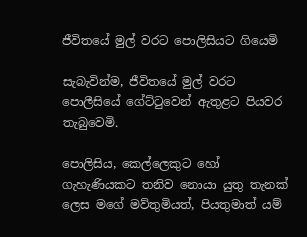ජීවිතයේ මුල් වරට පොලිසියට ගියෙමි

සැබැවින්ම, ජීවිතයේ මුල් වරට පොලීසියේ ගේට්ටුවෙන් ඇතුළට පියවර තැබුවෙමි.

පොලිසිය, කෙල්ලෙකුට හෝ ගැහැණියකට තනිව නොයා යුතු තැනක් ලෙස මගේ මව්තුමියත්, පියතුමාත් යම්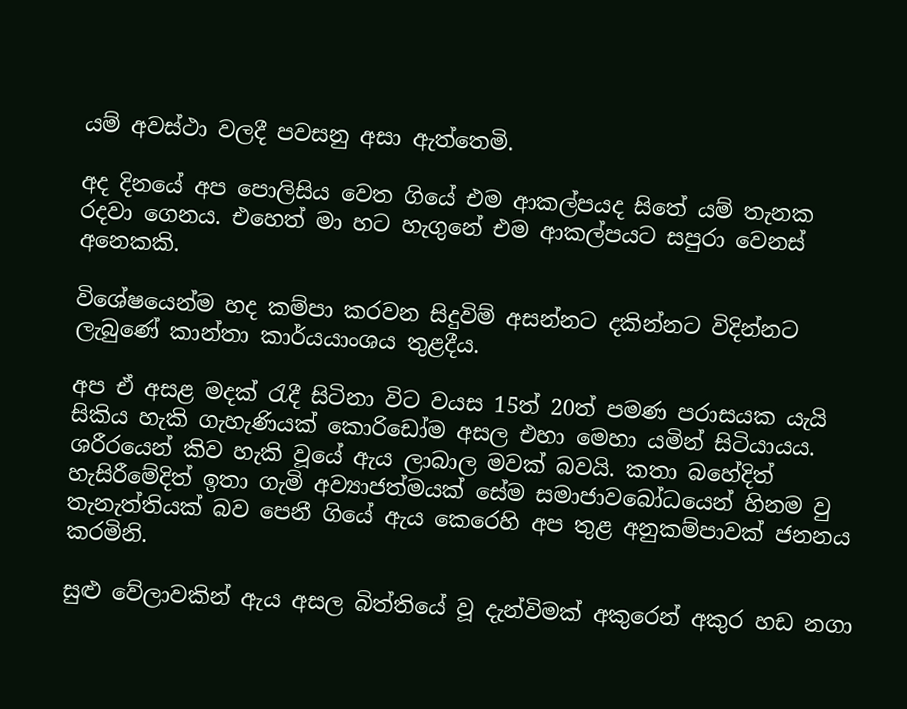යම් අවස්ථා වලදී පවසනු අසා ඇත්තෙමි.

අද දිනයේ අප පොලිසිය වෙත ගියේ එම ආකල්පයද සිතේ යම් තැනක රදවා ගෙනය. එහෙත් මා හට හැගුනේ එම ආකල්පයට සපුරා වෙනස් අනෙකකි.

විශේෂයෙන්ම හද කම්පා කරවන සිදුවිම් අසන්නට දකින්නට විදින්නට ලැබුණේ කාන්තා කාර්යයාංශය තුළදීය.

අප ඒ අසළ මදක් රැදී සිටිනා විට වයස 15ත් 20ත් පමණ පරාසයක යැයි සිකිය හැකි ගැහැණියක් කොරිඩෝම අසල එහා මෙහා යමින් සිටියායය. ශරීරයෙන් කිව හැකි වූයේ ඇය ලාබාල මවක් බවයි. කතා බහේදිත් හැසිරීමේදිත් ඉතා ගැමි අව්‍යාජත්මයක් සේම සමාජාවබෝධයෙන් හිනම වු තැනැත්තියක් බව පෙනී ගියේ ඇය කෙරෙහි අප තුළ අනුකම්පාවක් ජනනය කරමිනි.

සුළු වේලාවකින් ඇය අසල බිත්තියේ වූ දැන්විමක් අකුරෙන් අකුර හඩ නගා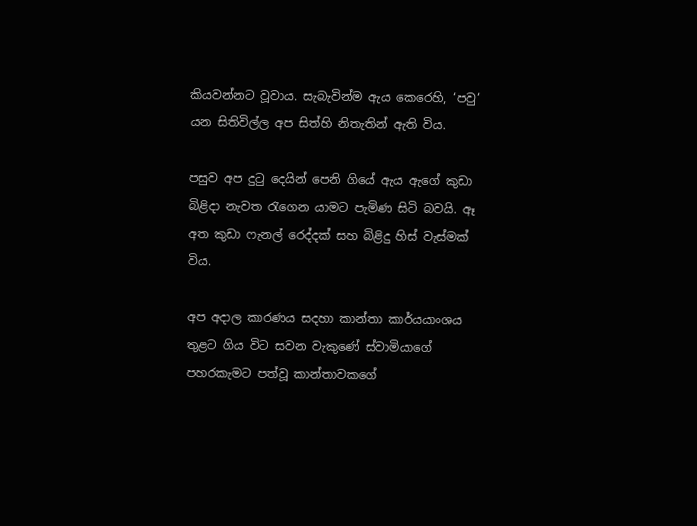කියවන්නට වූවාය. සැබැවින්ම ඇය කෙරෙහි, ‘පවු‘ යන සිතිවිල්ල අප සිත්හි නිතැතින් ඇති විය.

පසුව අප දුටු දෙයින් පෙනි ගියේ ඇය ඇගේ කුඩා බිළිදා නැවත රැගෙන යාමට පැමිණ සිටි බවයි. ඈ අත කුඩා ෆැනල් රෙද්දක් සහ බිළිදු හිස් වැස්මක් විය.

අප අදාල කාරණය සදහා කාන්තා කාර්යයාංශය තුළට ගිය විට සවන වැකුණේ ස්වාමියාගේ පහරකැමට පත්වූ කාන්තාවකගේ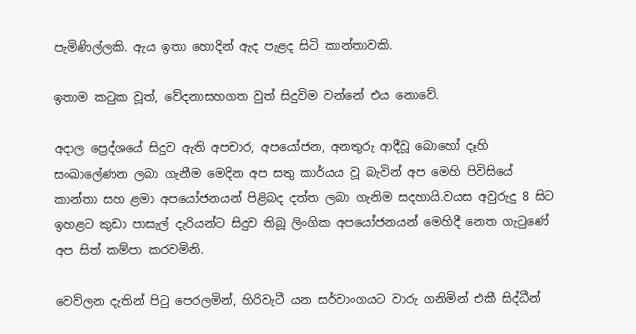පැමිණිල්ලකි. ඇය ඉතා හොදින් ඇද පැළද සිටි කාන්තාවකි.

ඉතාම කටුක වූත්, වේදනාසහගත වුත් සිදුවිම වන්නේ එය නොවේ.

අදාල ප්‍රෙද්ශයේ සිදුව ඇති අපචාර, අපයෝජන, අනතුරු ආදීවූ බොහෝ දෑහි සංඛාලේණන ලබා ගැනීම මෙදින අප සතු කාර්යය වූ බැවින් අප මෙහි පිවිසියේ කාන්තා සහ ළමා අපයෝජනයන් පිළිබද දත්ත ලබා ගැනිම සදහායි.වයස අවුරුදු 8 සිට ඉහළට කුඩා පාසැල් දැරියන්ට සිදුව තිබූ ලිංගික අපයෝජනයන් මෙහිදී නෙත ගැටුණේ අප සිත් කම්පා කරවමිනි.

වෙව්ලන දැතින් පිටු පෙරලමින්, හිරිවැටී යන සර්වාංගයට වාරු ගනිමින් එකී සිද්ධීන්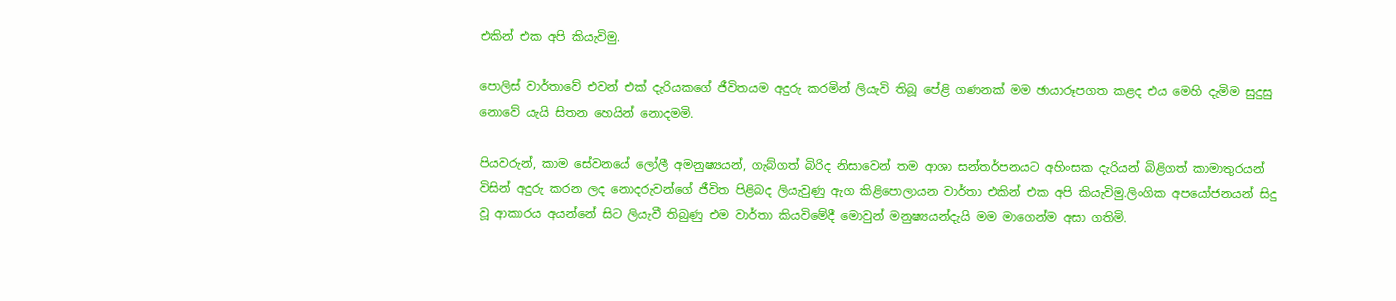එකින් එක අපි කියැවිමු.

පොලිස් වාර්තාවේ එවන් එක් දැරියකගේ ජීවිතයම අදුරු කරමින් ලියැවි තිබූ පේළි ගණනක් මම ඡායාරූපගත කළද එය මෙහි දැමිම සුදුසු නොවේ යැයි සිතන හෙයින් නොදමමි.

පියවරුන්, කාම සේවනයේ ලෝලී අමනුෂ්‍යයන්, ගැබ්ගත් බිරිද නිසාවෙන් තම ආශා සන්තර්පනයට අහිංසක දැරියන් බිළිගත් කාමාතුරයන් විසින් අදුරු කරන ලද නොදරුවන්ගේ ජීවිත පිළිබද ලියැවුණු ඇග කිළිපොලායන වාර්තා එකින් එක අපි කියැවිමු.ලිංගික අපයෝජනයන් සිදු වූ ආකාරය අයන්නේ සිට ලියැවී තිබුණු එම වාර්තා කියවිමේදී මොවුන් මනුෂ්‍යයන්දැයි මම මාගෙන්ම අසා ගතිමි.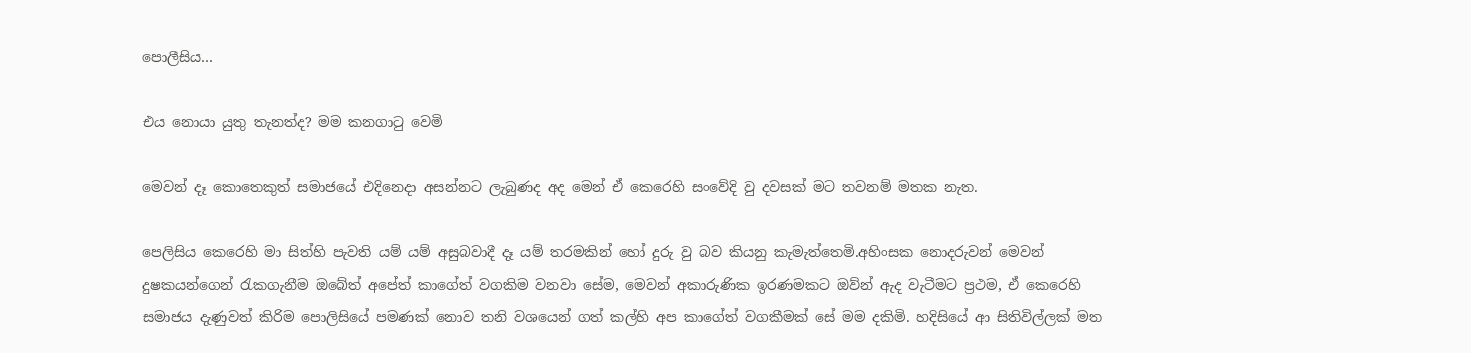පොලීසිය…

එය නොයා යුතු තැනත්ද? මම කනගාටු වෙමි

මෙවන් දෑ කොතෙකුත් සමාජයේ එදිනෙදා අසන්නට ලැබුණද අද මෙන් ඒ කෙරෙහි සංවේදි වු දවසක් මට තවනම් මතක නැත.

පෙලිසිය කෙරෙහි මා සිත්හි පැවති යම් යම් අසුබවාදී දෑ යම් තරමකින් හෝ දුරු වු බව කියනු කැමැත්තෙමි.අහිංසක නොදරුවන් මෙවන් දුෂකයන්ගෙන් රැකගැනීම ඔබේත් අපේත් කාගේත් වගකිම වනවා සේම, මෙවන් අකාරුණික ඉරණමකට ඔව්න් ඇද වැටීමට ප්‍රථම, ඒ කෙරෙහි සමාජය දැණුවත් කිරිම පොලිසියේ පමණක් නොව තනි වශයෙන් ගත් කල්හි අප කාගේත් වගකීමක් සේ මම දකිමි. හදිසියේ ආ සිතිවිල්ලක් මත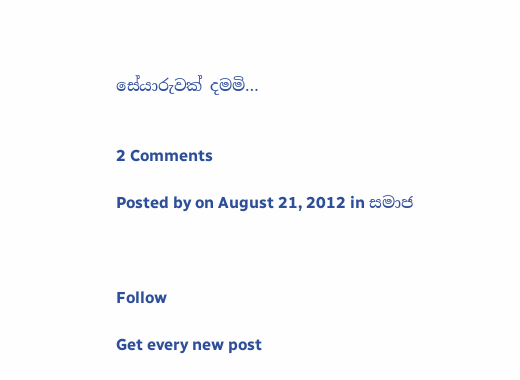සේයාරුවක් දමමි…


2 Comments

Posted by on August 21, 2012 in සමාජ



Follow

Get every new post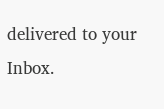delivered to your Inbox.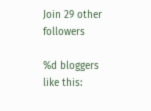Join 29 other followers

%d bloggers like this: